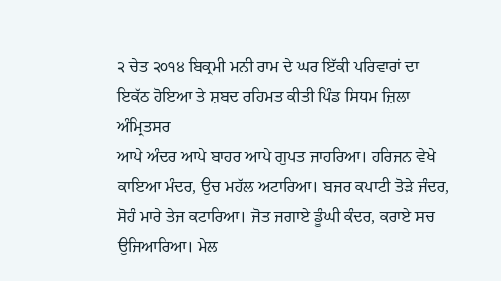੨ ਚੇਤ ੨੦੧੪ ਬਿਕ੍ਰਮੀ ਮਨੀ ਰਾਮ ਦੇ ਘਰ ਇੱਕੀ ਪਰਿਵਾਰਾਂ ਦਾ ਇਕੱਠ ਹੋਇਆ ਤੇ ਸ਼ਬਦ ਰਹਿਮਤ ਕੀਤੀ ਪਿੰਡ ਸਿਧਮ ਜ਼ਿਲਾ ਅੰਮ੍ਰਿਤਸਰ
ਆਪੇ ਅੰਦਰ ਆਪੇ ਬਾਹਰ ਆਪੇ ਗੁਪਤ ਜਾਹਰਿਆ। ਹਰਿਜਨ ਵੇਖੇ ਕਾਇਆ ਮੰਦਰ, ਉਚ ਮਹੱਲ ਅਟਾਰਿਆ। ਬਜਰ ਕਪਾਟੀ ਤੋੜੇ ਜੰਦਰ, ਸੋਹੰ ਮਾਰੇ ਤੇਜ ਕਟਾਰਿਆ। ਜੋਤ ਜਗਾਏ ਡੂੰਘੀ ਕੰਦਰ, ਕਰਾਏ ਸਚ ਉਜਿਆਰਿਆ। ਮੇਲ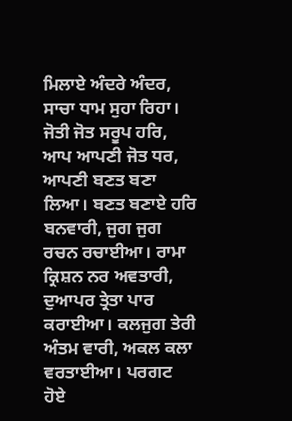ਮਿਲਾਏ ਅੰਦਰੇ ਅੰਦਰ, ਸਾਚਾ ਧਾਮ ਸੁਹਾ ਰਿਹਾ। ਜੋਤੀ ਜੋਤ ਸਰੂਪ ਹਰਿ, ਆਪ ਆਪਣੀ ਜੋਤ ਧਰ, ਆਪਣੀ ਬਣਤ ਬਣਾ ਲਿਆ। ਬਣਤ ਬਣਾਏ ਹਰਿ ਬਨਵਾਰੀ, ਜੁਗ ਜੁਗ ਰਚਨ ਰਚਾਈਆ। ਰਾਮਾ ਕ੍ਰਿਸ਼ਨ ਨਰ ਅਵਤਾਰੀ, ਦੁਆਪਰ ਤ੍ਰੇਤਾ ਪਾਰ ਕਰਾਈਆ। ਕਲਜੁਗ ਤੇਰੀ ਅੰਤਮ ਵਾਰੀ, ਅਕਲ ਕਲਾ ਵਰਤਾਈਆ। ਪਰਗਟ ਹੋਏ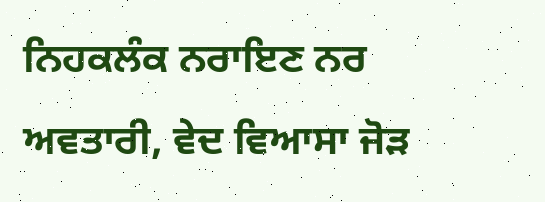ਨਿਹਕਲੰਕ ਨਰਾਇਣ ਨਰ ਅਵਤਾਰੀ, ਵੇਦ ਵਿਆਸਾ ਜੋੜ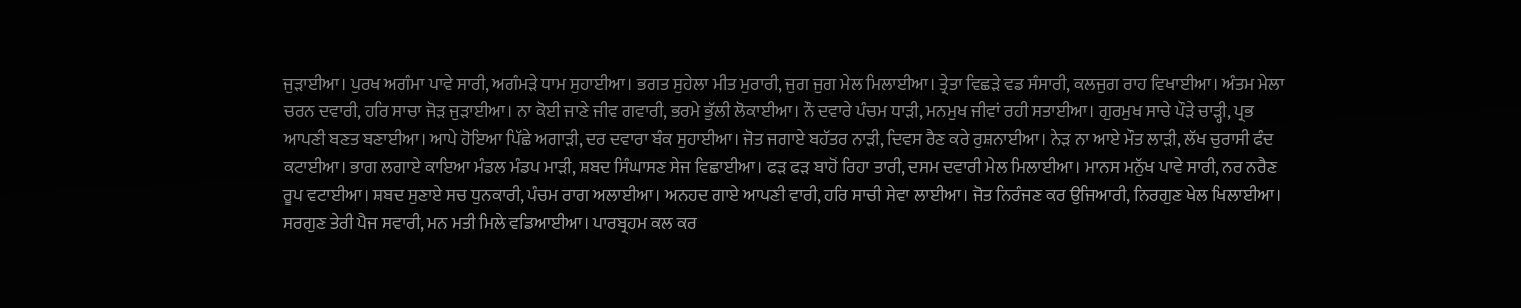ਜੁੜਾਈਆ। ਪੁਰਖ ਅਗੰਮਾ ਪਾਵੇ ਸਾਰੀ, ਅਗੰਮੜੇ ਧਾਮ ਸੁਹਾਈਆ। ਭਗਤ ਸੁਹੇਲਾ ਮੀਤ ਮੁਰਾਰੀ, ਜੁਗ ਜੁਗ ਮੇਲ ਮਿਲਾਈਆ। ਤ੍ਰੇਤਾ ਵਿਛੜੇ ਵਡ ਸੰਸਾਰੀ, ਕਲਜੁਗ ਰਾਹ ਵਿਖਾਈਆ। ਅੰਤਮ ਮੇਲਾ ਚਰਨ ਦਵਾਰੀ, ਹਰਿ ਸਾਚਾ ਜੋੜ ਜੁੜਾਈਆ। ਨਾ ਕੋਈ ਜਾਣੇ ਜੀਵ ਗਵਾਰੀ, ਭਰਮੇ ਭੁੱਲੀ ਲੋਕਾਈਆ। ਨੌ ਦਵਾਰੇ ਪੰਚਮ ਧਾੜੀ, ਮਨਮੁਖ ਜੀਵਾਂ ਰਹੀ ਸਤਾਈਆ। ਗੁਰਮੁਖ ਸਾਚੇ ਪੌੜੇ ਚਾੜ੍ਹੀ, ਪ੍ਰਭ ਆਪਣੀ ਬਣਤ ਬਣਾਈਆ। ਆਪੇ ਹੋਇਆ ਪਿੱਛੇ ਅਗਾੜੀ, ਦਰ ਦਵਾਰਾ ਬੰਕ ਸੁਹਾਈਆ। ਜੋਤ ਜਗਾਏ ਬਹੱਤਰ ਨਾੜੀ, ਦਿਵਸ ਰੈਣ ਕਰੇ ਰੁਸ਼ਨਾਈਆ। ਨੇੜ ਨਾ ਆਏ ਮੌਤ ਲਾੜੀ, ਲੱਖ ਚੁਰਾਸੀ ਫੰਦ ਕਟਾਈਆ। ਭਾਗ ਲਗਾਏ ਕਾਇਆ ਮੰਡਲ ਮੰਡਪ ਮਾੜੀ, ਸ਼ਬਦ ਸਿੰਘਾਸਣ ਸੇਜ ਵਿਛਾਈਆ। ਫੜ ਫੜ ਬਾਹੋਂ ਰਿਹਾ ਤਾਰੀ, ਦਸਮ ਦਵਾਰੀ ਮੇਲ ਮਿਲਾਈਆ। ਮਾਨਸ ਮਨੁੱਖ ਪਾਵੇ ਸਾਰੀ, ਨਰ ਨਰੈਣ ਰੂਪ ਵਟਾਈਆ। ਸ਼ਬਦ ਸੁਣਾਏ ਸਚ ਧੁਨਕਾਰੀ, ਪੰਚਮ ਰਾਗ ਅਲਾਈਆ। ਅਨਹਦ ਗਾਏ ਆਪਣੀ ਵਾਰੀ, ਹਰਿ ਸਾਚੀ ਸੇਵਾ ਲਾਈਆ। ਜੋਤ ਨਿਰੰਜਣ ਕਰ ਉਜਿਆਰੀ, ਨਿਰਗੁਣ ਖੇਲ ਖਿਲਾਈਆ। ਸਰਗੁਣ ਤੇਰੀ ਪੈਜ ਸਵਾਰੀ, ਮਨ ਮਤੀ ਮਿਲੇ ਵਡਿਆਈਆ। ਪਾਰਬ੍ਰਹਮ ਕਲ ਕਰ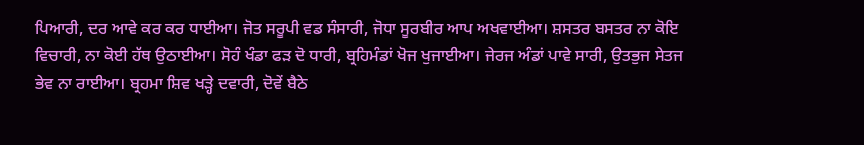ਪਿਆਰੀ, ਦਰ ਆਵੇ ਕਰ ਕਰ ਧਾਈਆ। ਜੋਤ ਸਰੂਪੀ ਵਡ ਸੰਸਾਰੀ, ਜੋਧਾ ਸੂਰਬੀਰ ਆਪ ਅਖਵਾਈਆ। ਸ਼ਸਤਰ ਬਸਤਰ ਨਾ ਕੋਇ ਵਿਚਾਰੀ, ਨਾ ਕੋਈ ਹੱਥ ਉਠਾਈਆ। ਸੋਹੰ ਖੰਡਾ ਫੜ ਦੋ ਧਾਰੀ, ਬ੍ਰਹਿਮੰਡਾਂ ਖੋਜ ਖੁਜਾਈਆ। ਜੇਰਜ ਅੰਡਾਂ ਪਾਵੇ ਸਾਰੀ, ਉਤਭੁਜ ਸੇਤਜ ਭੇਵ ਨਾ ਰਾਈਆ। ਬ੍ਰਹਮਾ ਸ਼ਿਵ ਖੜ੍ਹੇ ਦਵਾਰੀ, ਦੋਵੇਂ ਬੈਠੇ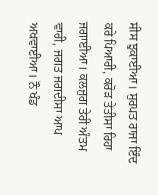ਸੀਸ ਝੁਕਾਈਆ। ਸੁਰਪਤ ਰਾਜਾ ਇੰਦ ਕਰੇ ਪਿਆਰੀ, ਕਰੋੜ ਤੇਤੀਸਾ ਰਿਹਾ ਜਗਾਈਆ। ਕਲਜੁਗ ਤੇਰੀ ਅੰਤਮ ਵਾਰੀ, ਜਗਤ ਜਗਦੀਸਾ ਆਪ ਅਖਵਾਈਆ। ਨੌ ਖੰਡ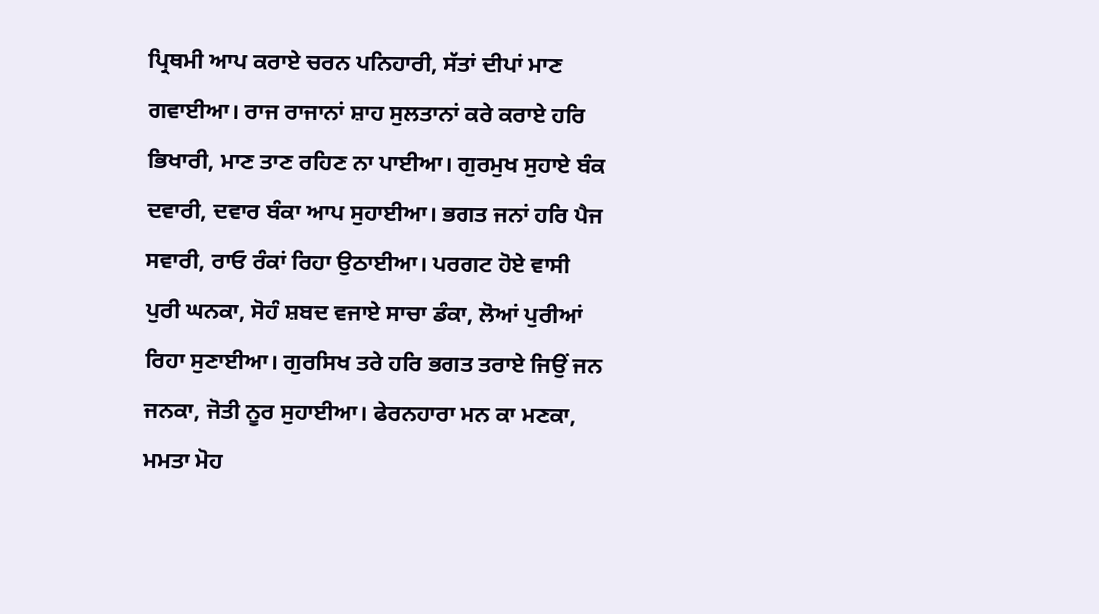ਪ੍ਰਿਥਮੀ ਆਪ ਕਰਾਏ ਚਰਨ ਪਨਿਹਾਰੀ, ਸੱਤਾਂ ਦੀਪਾਂ ਮਾਣ ਗਵਾਈਆ। ਰਾਜ ਰਾਜਾਨਾਂ ਸ਼ਾਹ ਸੁਲਤਾਨਾਂ ਕਰੇ ਕਰਾਏ ਹਰਿ ਭਿਖਾਰੀ, ਮਾਣ ਤਾਣ ਰਹਿਣ ਨਾ ਪਾਈਆ। ਗੁਰਮੁਖ ਸੁਹਾਏ ਬੰਕ ਦਵਾਰੀ, ਦਵਾਰ ਬੰਕਾ ਆਪ ਸੁਹਾਈਆ। ਭਗਤ ਜਨਾਂ ਹਰਿ ਪੈਜ ਸਵਾਰੀ, ਰਾਓ ਰੰਕਾਂ ਰਿਹਾ ਉਠਾਈਆ। ਪਰਗਟ ਹੋਏ ਵਾਸੀ ਪੁਰੀ ਘਨਕਾ, ਸੋਹੰ ਸ਼ਬਦ ਵਜਾਏ ਸਾਚਾ ਡੰਕਾ, ਲੋਆਂ ਪੁਰੀਆਂ ਰਿਹਾ ਸੁਣਾਈਆ। ਗੁਰਸਿਖ ਤਰੇ ਹਰਿ ਭਗਤ ਤਰਾਏ ਜਿਉਂ ਜਨ ਜਨਕਾ, ਜੋਤੀ ਨੂਰ ਸੁਹਾਈਆ। ਫੇਰਨਹਾਰਾ ਮਨ ਕਾ ਮਣਕਾ, ਮਮਤਾ ਮੋਹ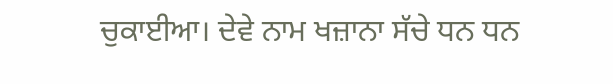ਚੁਕਾਈਆ। ਦੇਵੇ ਨਾਮ ਖਜ਼ਾਨਾ ਸੱਚੇ ਧਨ ਧਨ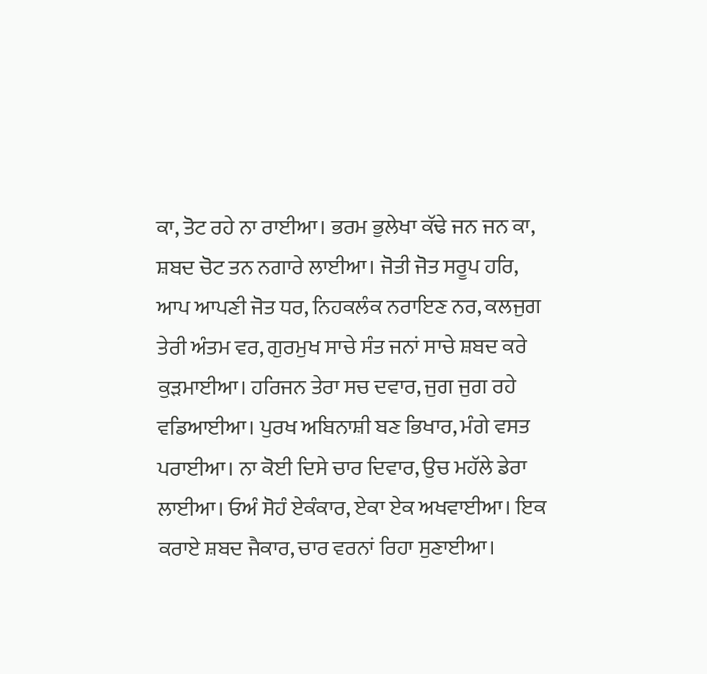ਕਾ, ਤੋਟ ਰਹੇ ਨਾ ਰਾਈਆ। ਭਰਮ ਭੁਲੇਖਾ ਕੱਢੇ ਜਨ ਜਨ ਕਾ, ਸ਼ਬਦ ਚੋਟ ਤਨ ਨਗਾਰੇ ਲਾਈਆ। ਜੋਤੀ ਜੋਤ ਸਰੂਪ ਹਰਿ, ਆਪ ਆਪਣੀ ਜੋਤ ਧਰ, ਨਿਹਕਲੰਕ ਨਰਾਇਣ ਨਰ, ਕਲਜੁਗ ਤੇਰੀ ਅੰਤਮ ਵਰ, ਗੁਰਮੁਖ ਸਾਚੇ ਸੰਤ ਜਨਾਂ ਸਾਚੇ ਸ਼ਬਦ ਕਰੇ ਕੁੜਮਾਈਆ। ਹਰਿਜਨ ਤੇਰਾ ਸਚ ਦਵਾਰ, ਜੁਗ ਜੁਗ ਰਹੇ ਵਡਿਆਈਆ। ਪੁਰਖ ਅਬਿਨਾਸ਼ੀ ਬਣ ਭਿਖਾਰ, ਮੰਗੇ ਵਸਤ ਪਰਾਈਆ। ਨਾ ਕੋਈ ਦਿਸੇ ਚਾਰ ਦਿਵਾਰ, ਉਚ ਮਹੱਲੇ ਡੇਰਾ ਲਾਈਆ। ਓਅੰ ਸੋਹੰ ਏਕੰਕਾਰ, ਏਕਾ ਏਕ ਅਖਵਾਈਆ। ਇਕ ਕਰਾਏ ਸ਼ਬਦ ਜੈਕਾਰ, ਚਾਰ ਵਰਨਾਂ ਰਿਹਾ ਸੁਣਾਈਆ।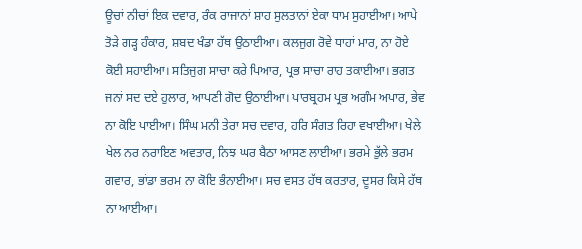ਊਚਾਂ ਨੀਚਾਂ ਇਕ ਦਵਾਰ, ਰੰਕ ਰਾਜਾਨਾਂ ਸ਼ਾਹ ਸੁਲਤਾਨਾਂ ਏਕਾ ਧਾਮ ਸੁਹਾਈਆ। ਆਪੇ ਤੋੜੇ ਗੜ੍ਹ ਹੰਕਾਰ, ਸ਼ਬਦ ਖੰਡਾ ਹੱਥ ਉਠਾਈਆ। ਕਲਜੁਗ ਰੋਵੇ ਧਾਹਾਂ ਮਾਰ, ਨਾ ਹੋਏ ਕੋਈ ਸਹਾਈਆ। ਸਤਿਜੁਗ ਸਾਚਾ ਕਰੇ ਪਿਆਰ, ਪ੍ਰਭ ਸਾਚਾ ਰਾਹ ਤਕਾਈਆ। ਭਗਤ ਜਨਾਂ ਸਦ ਦਏ ਹੁਲਾਰ, ਆਪਣੀ ਗੋਦ ਉਠਾਈਆ। ਪਾਰਬ੍ਰਹਮ ਪ੍ਰਭ ਅਗੰਮ ਅਪਾਰ, ਭੇਵ ਨਾ ਕੋਇ ਪਾਈਆ। ਸਿੰਘ ਮਨੀ ਤੇਰਾ ਸਚ ਦਵਾਰ, ਹਰਿ ਸੰਗਤ ਰਿਹਾ ਵਖਾਈਆ। ਖੇਲੇ ਖੇਲ ਨਰ ਨਰਾਇਣ ਅਵਤਾਰ, ਨਿਝ ਘਰ ਬੈਠਾ ਆਸਣ ਲਾਈਆ। ਭਰਮੇ ਭੁੱਲੇ ਭਰਮ ਗਵਾਰ, ਭਾਂਡਾ ਭਰਮ ਨਾ ਕੋਇ ਭੰਨਾਈਆ। ਸਚ ਵਸਤ ਹੱਥ ਕਰਤਾਰ, ਦੂਸਰ ਕਿਸੇ ਹੱਥ ਨਾ ਆਈਆ।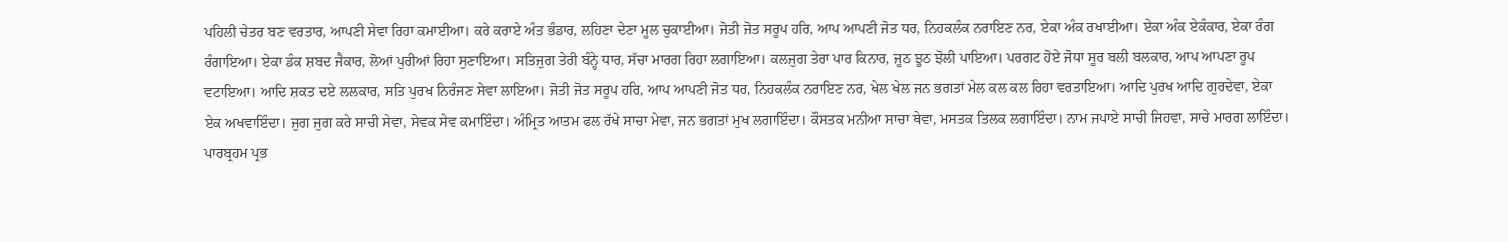ਪਹਿਲੀ ਚੇਤਰ ਬਣ ਵਰਤਾਰ, ਆਪਣੀ ਸੇਵਾ ਰਿਹਾ ਕਮਾਈਆ। ਕਰੇ ਕਰਾਏ ਅੰਤ ਭੰਡਾਰ, ਲਹਿਣਾ ਦੇਣਾ ਮੂਲ ਚੁਕਾਈਆ। ਜੋਤੀ ਜੋਤ ਸਰੂਪ ਹਰਿ, ਆਪ ਆਪਣੀ ਜੋਤ ਧਰ, ਨਿਹਕਲੰਕ ਨਰਾਇਣ ਨਰ, ਏਕਾ ਅੰਕ ਰਖਾਈਆ। ਏਕਾ ਅੰਕ ਏਕੰਕਾਰ, ਏਕਾ ਰੰਗ ਰੰਗਾਇਆ। ਏਕਾ ਡੰਕ ਸ਼ਬਦ ਜੈਕਾਰ, ਲੋਆਂ ਪੁਰੀਆਂ ਰਿਹਾ ਸੁਣਾਇਆ। ਸਤਿਜੁਗ ਤੇਰੀ ਬੰਨ੍ਹੇ ਧਾਰ, ਸੱਚਾ ਮਾਰਗ ਰਿਹਾ ਲਗਾਇਆ। ਕਲਜੁਗ ਤੇਰਾ ਪਾਰ ਕਿਨਾਰ, ਜੂਠ ਝੂਠ ਝੋਲੀ ਪਾਇਆ। ਪਰਗਟ ਹੋਏ ਜੋਧਾ ਸੂਰ ਬਲੀ ਬਲਕਾਰ, ਆਪ ਆਪਣਾ ਰੂਪ ਵਟਾਇਆ। ਆਦਿ ਸ਼ਕਤ ਦਏ ਲਲਕਾਰ, ਸਤਿ ਪੁਰਖ ਨਿਰੰਜਣ ਸੇਵਾ ਲਾਇਆ। ਜੋਤੀ ਜੋਤ ਸਰੂਪ ਹਰਿ, ਆਪ ਆਪਣੀ ਜੋਤ ਧਰ, ਨਿਹਕਲੰਕ ਨਰਾਇਣ ਨਰ, ਖੇਲ ਖੇਲ ਜਨ ਭਗਤਾਂ ਮੇਲ ਕਲ ਕਲ ਰਿਹਾ ਵਰਤਾਇਆ। ਆਦਿ ਪੁਰਖ ਆਦਿ ਗੁਰਦੇਵਾ, ਏਕਾ ਏਕ ਅਖਵਾਇੰਦਾ। ਜੁਗ ਜੁਗ ਕਰੇ ਸਾਚੀ ਸੇਵਾ, ਸੇਵਕ ਸੇਵ ਕਮਾਇੰਦਾ। ਅੰਮ੍ਰਿਤ ਆਤਮ ਫਲ ਰੱਖੇ ਸਾਚਾ ਮੇਵਾ, ਜਨ ਭਗਤਾਂ ਮੁਖ ਲਗਾਇੰਦਾ। ਕੌਸਤਕ ਮਨੀਆ ਸਾਚਾ ਥੇਵਾ, ਮਸਤਕ ਤਿਲਕ ਲਗਾਇੰਦਾ। ਨਾਮ ਜਪਾਏ ਸਾਚੀ ਜਿਹਵਾ, ਸਾਚੇ ਮਾਰਗ ਲਾਇੰਦਾ। ਪਾਰਬ੍ਰਹਮ ਪ੍ਰਭ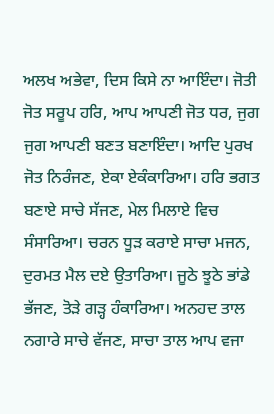ਅਲਖ ਅਭੇਵਾ, ਦਿਸ ਕਿਸੇ ਨਾ ਆਇੰਦਾ। ਜੋਤੀ ਜੋਤ ਸਰੂਪ ਹਰਿ, ਆਪ ਆਪਣੀ ਜੋਤ ਧਰ, ਜੁਗ ਜੁਗ ਆਪਣੀ ਬਣਤ ਬਣਾਇੰਦਾ। ਆਦਿ ਪੁਰਖ ਜੋਤ ਨਿਰੰਜਣ, ਏਕਾ ਏਕੰਕਾਰਿਆ। ਹਰਿ ਭਗਤ ਬਣਾਏ ਸਾਚੇ ਸੱਜਣ, ਮੇਲ ਮਿਲਾਏ ਵਿਚ ਸੰਸਾਰਿਆ। ਚਰਨ ਧੂੜ ਕਰਾਏ ਸਾਚਾ ਮਜਨ, ਦੁਰਮਤ ਮੈਲ ਦਏ ਉਤਾਰਿਆ। ਜੂਠੇ ਝੂਠੇ ਭਾਂਡੇ ਭੱਜਣ, ਤੋੜੇ ਗੜ੍ਹ ਹੰਕਾਰਿਆ। ਅਨਹਦ ਤਾਲ ਨਗਾਰੇ ਸਾਚੇ ਵੱਜਣ, ਸਾਚਾ ਤਾਲ ਆਪ ਵਜਾ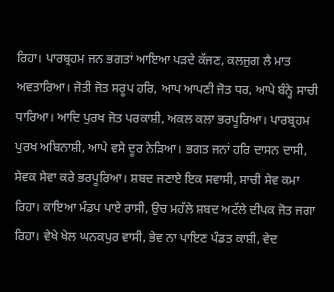ਰਿਹਾ। ਪਾਰਬ੍ਰਹਮ ਜਨ ਭਗਤਾਂ ਆਇਆ ਪੜਦੇ ਕੱਜਣ, ਕਲਜੁਗ ਲੈ ਮਾਤ ਅਵਤਾਰਿਆ। ਜੋਤੀ ਜੋਤ ਸਰੂਪ ਹਰਿ, ਆਪ ਆਪਣੀ ਜੋਤ ਧਰ, ਆਪੇ ਬੰਨ੍ਹੇ ਸਾਚੀ ਧਾਰਿਆ। ਆਦਿ ਪੁਰਖ ਜੋਤ ਪਰਕਾਸ਼ੀ, ਅਕਲ ਕਲਾ ਭਰਪੂਰਿਆ। ਪਾਰਬ੍ਰਹਮ ਪੁਰਖ ਅਬਿਨਾਸ਼ੀ, ਆਪੇ ਵਸੇ ਦੂਰ ਨੇੜਿਆ। ਭਗਤ ਜਨਾਂ ਹਰਿ ਦਾਸਨ ਦਾਸੀ, ਸੇਵਕ ਸੇਵਾ ਕਰੇ ਭਰਪੂਰਿਆ। ਸ਼ਬਦ ਜਣਾਏ ਇਕ ਸਵਾਸੀ, ਸਾਚੀ ਸੇਵ ਕਮਾ ਰਿਹਾ। ਕਾਇਆ ਮੰਡਪ ਪਾਏ ਰਾਸੀ, ਉਚ ਮਹੱਲੇ ਸ਼ਬਦ ਅਟੱਲੇ ਦੀਪਕ ਜੋਤ ਜਗਾ ਰਿਹਾ। ਵੇਖੇ ਖੇਲ ਘਨਕਪੁਰ ਵਾਸੀ, ਭੇਵ ਨਾ ਪਾਇਣ ਪੰਡਤ ਕਾਸ਼ੀ, ਵੇਦ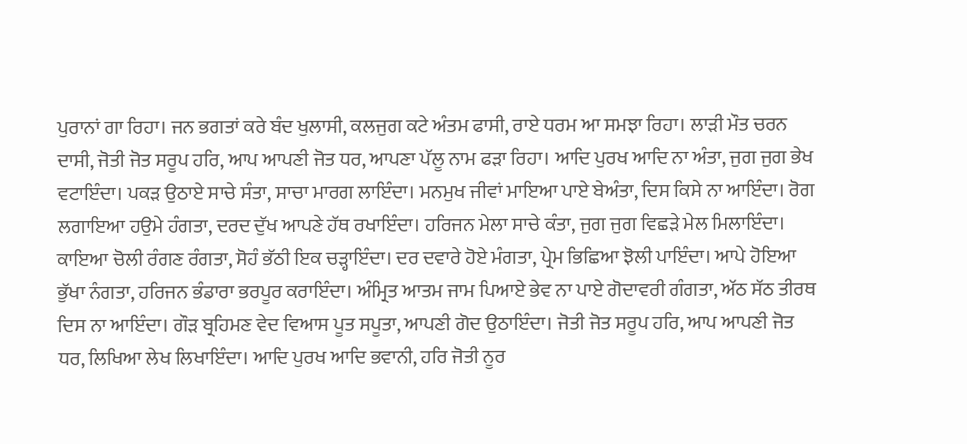ਪੁਰਾਨਾਂ ਗਾ ਰਿਹਾ। ਜਨ ਭਗਤਾਂ ਕਰੇ ਬੰਦ ਖੁਲਾਸੀ, ਕਲਜੁਗ ਕਟੇ ਅੰਤਮ ਫਾਸੀ, ਰਾਏ ਧਰਮ ਆ ਸਮਝਾ ਰਿਹਾ। ਲਾੜੀ ਮੌਤ ਚਰਨ ਦਾਸੀ, ਜੋਤੀ ਜੋਤ ਸਰੂਪ ਹਰਿ, ਆਪ ਆਪਣੀ ਜੋਤ ਧਰ, ਆਪਣਾ ਪੱਲੂ ਨਾਮ ਫੜਾ ਰਿਹਾ। ਆਦਿ ਪੁਰਖ ਆਦਿ ਨਾ ਅੰਤਾ, ਜੁਗ ਜੁਗ ਭੇਖ ਵਟਾਇੰਦਾ। ਪਕੜ ਉਠਾਏ ਸਾਚੇ ਸੰਤਾ, ਸਾਚਾ ਮਾਰਗ ਲਾਇੰਦਾ। ਮਨਮੁਖ ਜੀਵਾਂ ਮਾਇਆ ਪਾਏ ਬੇਅੰਤਾ, ਦਿਸ ਕਿਸੇ ਨਾ ਆਇੰਦਾ। ਰੋਗ ਲਗਾਇਆ ਹਉਮੇ ਹੰਗਤਾ, ਦਰਦ ਦੁੱਖ ਆਪਣੇ ਹੱਥ ਰਖਾਇੰਦਾ। ਹਰਿਜਨ ਮੇਲਾ ਸਾਚੇ ਕੰਤਾ, ਜੁਗ ਜੁਗ ਵਿਛੜੇ ਮੇਲ ਮਿਲਾਇੰਦਾ। ਕਾਇਆ ਚੋਲੀ ਰੰਗਣ ਰੰਗਤਾ, ਸੋਹੰ ਭੱਠੀ ਇਕ ਚੜ੍ਹਾਇੰਦਾ। ਦਰ ਦਵਾਰੇ ਹੋਏ ਮੰਗਤਾ, ਪ੍ਰੇਮ ਭਿਛਿਆ ਝੋਲੀ ਪਾਇੰਦਾ। ਆਪੇ ਹੋਇਆ ਭੁੱਖਾ ਨੰਗਤਾ, ਹਰਿਜਨ ਭੰਡਾਰਾ ਭਰਪੂਰ ਕਰਾਇੰਦਾ। ਅੰਮ੍ਰਿਤ ਆਤਮ ਜਾਮ ਪਿਆਏ ਭੇਵ ਨਾ ਪਾਏ ਗੋਦਾਵਰੀ ਗੰਗਤਾ, ਅੱਠ ਸੱਠ ਤੀਰਥ ਦਿਸ ਨਾ ਆਇੰਦਾ। ਗੌੜ ਬ੍ਰਹਿਮਣ ਵੇਦ ਵਿਆਸ ਪੂਤ ਸਪੂਤਾ, ਆਪਣੀ ਗੋਦ ਉਠਾਇੰਦਾ। ਜੋਤੀ ਜੋਤ ਸਰੂਪ ਹਰਿ, ਆਪ ਆਪਣੀ ਜੋਤ ਧਰ, ਲਿਖਿਆ ਲੇਖ ਲਿਖਾਇੰਦਾ। ਆਦਿ ਪੁਰਖ ਆਦਿ ਭਵਾਨੀ, ਹਰਿ ਜੋਤੀ ਨੂਰ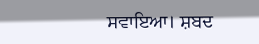ਸਵਾਇਆ। ਸ਼ਬਦ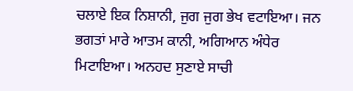ਚਲਾਏ ਇਕ ਨਿਸ਼ਾਨੀ, ਜੁਗ ਜੁਗ ਭੇਖ ਵਟਾਇਆ। ਜਨ ਭਗਤਾਂ ਮਾਰੇ ਆਤਮ ਕਾਨੀ, ਅਗਿਆਨ ਅੰਧੇਰ ਮਿਟਾਇਆ। ਅਨਹਦ ਸੁਣਾਏ ਸਾਚੀ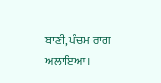ਬਾਣੀ, ਪੰਚਮ ਰਾਗ ਅਲਾਇਆ।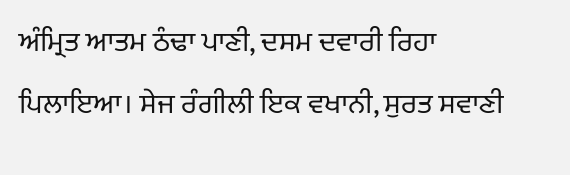ਅੰਮ੍ਰਿਤ ਆਤਮ ਠੰਢਾ ਪਾਣੀ, ਦਸਮ ਦਵਾਰੀ ਰਿਹਾ ਪਿਲਾਇਆ। ਸੇਜ ਰੰਗੀਲੀ ਇਕ ਵਖਾਨੀ, ਸੁਰਤ ਸਵਾਣੀ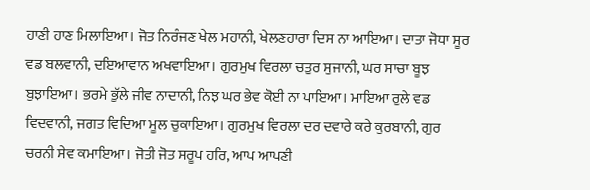ਹਾਣੀ ਹਾਣ ਮਿਲਾਇਆ। ਜੋਤ ਨਿਰੰਜਣ ਖੇਲ ਮਹਾਨੀ, ਖੇਲਣਹਾਰਾ ਦਿਸ ਨਾ ਆਇਆ। ਦਾਤਾ ਜੋਧਾ ਸੂਰ ਵਡ ਬਲਵਾਨੀ, ਦਇਆਵਾਨ ਅਖਵਾਇਆ। ਗੁਰਮੁਖ ਵਿਰਲਾ ਚਤੁਰ ਸੁਜਾਨੀ, ਘਰ ਸਾਚਾ ਬੂਝ ਬੁਝਾਇਆ। ਭਰਮੇ ਭੁੱਲੇ ਜੀਵ ਨਾਦਾਨੀ, ਨਿਝ ਘਰ ਭੇਵ ਕੋਈ ਨਾ ਪਾਇਆ। ਮਾਇਆ ਰੁਲੇ ਵਡ ਵਿਦਵਾਨੀ, ਜਗਤ ਵਿਦਿਆ ਮੂਲ ਚੁਕਾਇਆ। ਗੁਰਮੁਖ ਵਿਰਲਾ ਦਰ ਦਵਾਰੇ ਕਰੇ ਕੁਰਬਾਨੀ, ਗੁਰ ਚਰਨੀ ਸੇਵ ਕਮਾਇਆ। ਜੋਤੀ ਜੋਤ ਸਰੂਪ ਹਰਿ, ਆਪ ਆਪਣੀ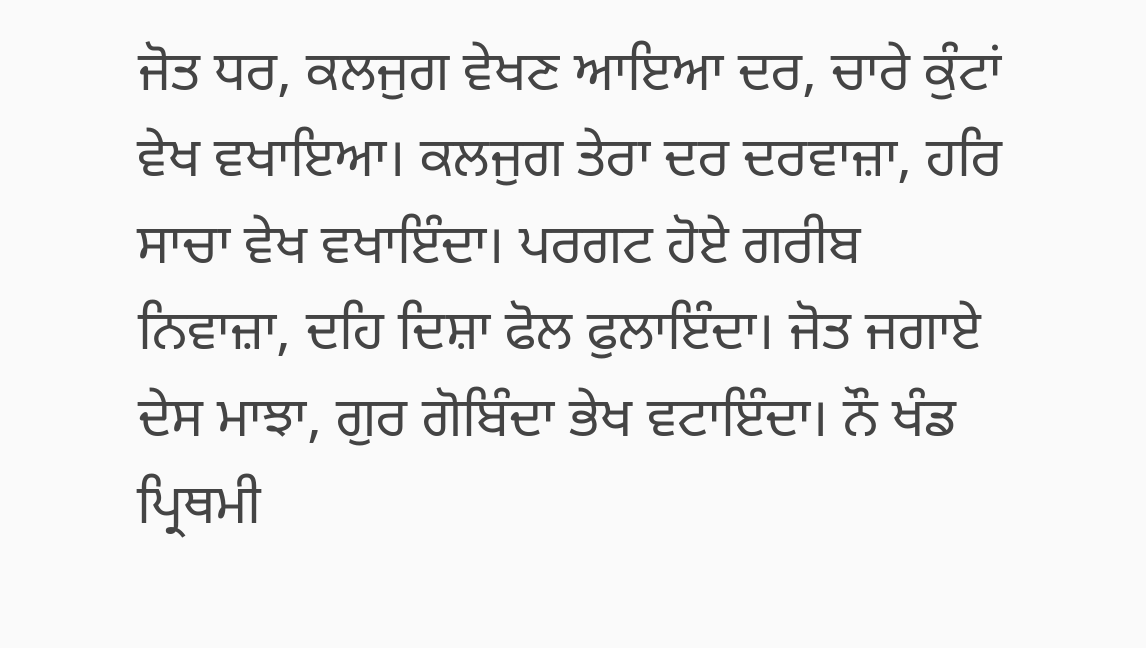ਜੋਤ ਧਰ, ਕਲਜੁਗ ਵੇਖਣ ਆਇਆ ਦਰ, ਚਾਰੇ ਕੁੰਟਾਂ ਵੇਖ ਵਖਾਇਆ। ਕਲਜੁਗ ਤੇਰਾ ਦਰ ਦਰਵਾਜ਼ਾ, ਹਰਿ ਸਾਚਾ ਵੇਖ ਵਖਾਇੰਦਾ। ਪਰਗਟ ਹੋਏ ਗਰੀਬ ਨਿਵਾਜ਼ਾ, ਦਹਿ ਦਿਸ਼ਾ ਫੋਲ ਫੁਲਾਇੰਦਾ। ਜੋਤ ਜਗਾਏ ਦੇਸ ਮਾਝਾ, ਗੁਰ ਗੋਬਿੰਦਾ ਭੇਖ ਵਟਾਇੰਦਾ। ਨੌ ਖੰਡ ਪ੍ਰਿਥਮੀ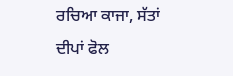ਰਚਿਆ ਕਾਜਾ, ਸੱਤਾਂ ਦੀਪਾਂ ਫੋਲ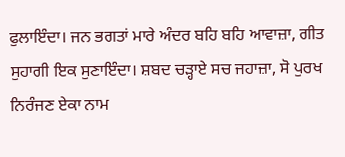ਫੁਲਾਇੰਦਾ। ਜਨ ਭਗਤਾਂ ਮਾਰੇ ਅੰਦਰ ਬਹਿ ਬਹਿ ਆਵਾਜ਼ਾ, ਗੀਤ ਸੁਹਾਗੀ ਇਕ ਸੁਣਾਇੰਦਾ। ਸ਼ਬਦ ਚੜ੍ਹਾਏ ਸਚ ਜਹਾਜ਼ਾ, ਸੋ ਪੁਰਖ ਨਿਰੰਜਣ ਏਕਾ ਨਾਮ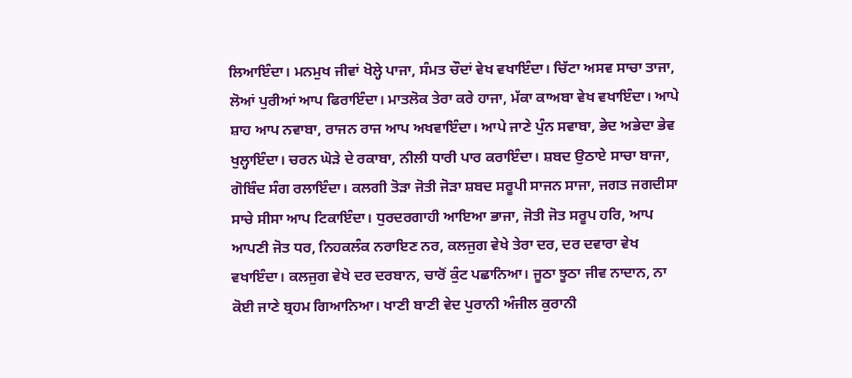ਲਿਆਇੰਦਾ। ਮਨਮੁਖ ਜੀਵਾਂ ਖੋਲ੍ਹੇ ਪਾਜਾ, ਸੰਮਤ ਚੌਦਾਂ ਵੇਖ ਵਖਾਇੰਦਾ। ਚਿੱਟਾ ਅਸਵ ਸਾਚਾ ਤਾਜਾ, ਲੋਆਂ ਪੁਰੀਆਂ ਆਪ ਫਿਰਾਇੰਦਾ। ਮਾਤਲੋਕ ਤੇਰਾ ਕਰੇ ਹਾਜਾ, ਮੱਕਾ ਕਾਅਬਾ ਵੇਖ ਵਖਾਇੰਦਾ। ਆਪੇ ਸ਼ਾਹ ਆਪ ਨਵਾਬਾ, ਰਾਜਨ ਰਾਜ ਆਪ ਅਖਵਾਇੰਦਾ। ਆਪੇ ਜਾਣੇ ਪੁੰਨ ਸਵਾਬਾ, ਭੇਦ ਅਭੇਦਾ ਭੇਵ ਖੁਲ੍ਹਾਇੰਦਾ। ਚਰਨ ਘੋੜੇ ਦੇ ਰਕਾਬਾ, ਨੀਲੀ ਧਾਰੀ ਪਾਰ ਕਰਾਇੰਦਾ। ਸ਼ਬਦ ਉਠਾਏ ਸਾਚਾ ਬਾਜਾ, ਗੋਬਿੰਦ ਸੰਗ ਰਲਾਇੰਦਾ। ਕਲਗੀ ਤੋੜਾ ਜੋਤੀ ਜੋੜਾ ਸ਼ਬਦ ਸਰੂਪੀ ਸਾਜਨ ਸਾਜਾ, ਜਗਤ ਜਗਦੀਸਾ ਸਾਚੇ ਸੀਸਾ ਆਪ ਟਿਕਾਇੰਦਾ। ਧੁਰਦਰਗਾਹੀ ਆਇਆ ਭਾਜਾ, ਜੋਤੀ ਜੋਤ ਸਰੂਪ ਹਰਿ, ਆਪ ਆਪਣੀ ਜੋਤ ਧਰ, ਨਿਹਕਲੰਕ ਨਰਾਇਣ ਨਰ, ਕਲਜੁਗ ਵੇਖੇ ਤੇਰਾ ਦਰ, ਦਰ ਦਵਾਰਾ ਵੇਖ ਵਖਾਇੰਦਾ। ਕਲਜੁਗ ਵੇਖੇ ਦਰ ਦਰਬਾਨ, ਚਾਰੋਂ ਕੁੰਟ ਪਛਾਨਿਆ। ਜੂਠਾ ਝੂਠਾ ਜੀਵ ਨਾਦਾਨ, ਨਾ ਕੋਈ ਜਾਣੇ ਬ੍ਰਹਮ ਗਿਆਨਿਆ। ਖਾਣੀ ਬਾਣੀ ਵੇਦ ਪੁਰਾਨੀ ਅੰਜੀਲ ਕੁਰਾਨੀ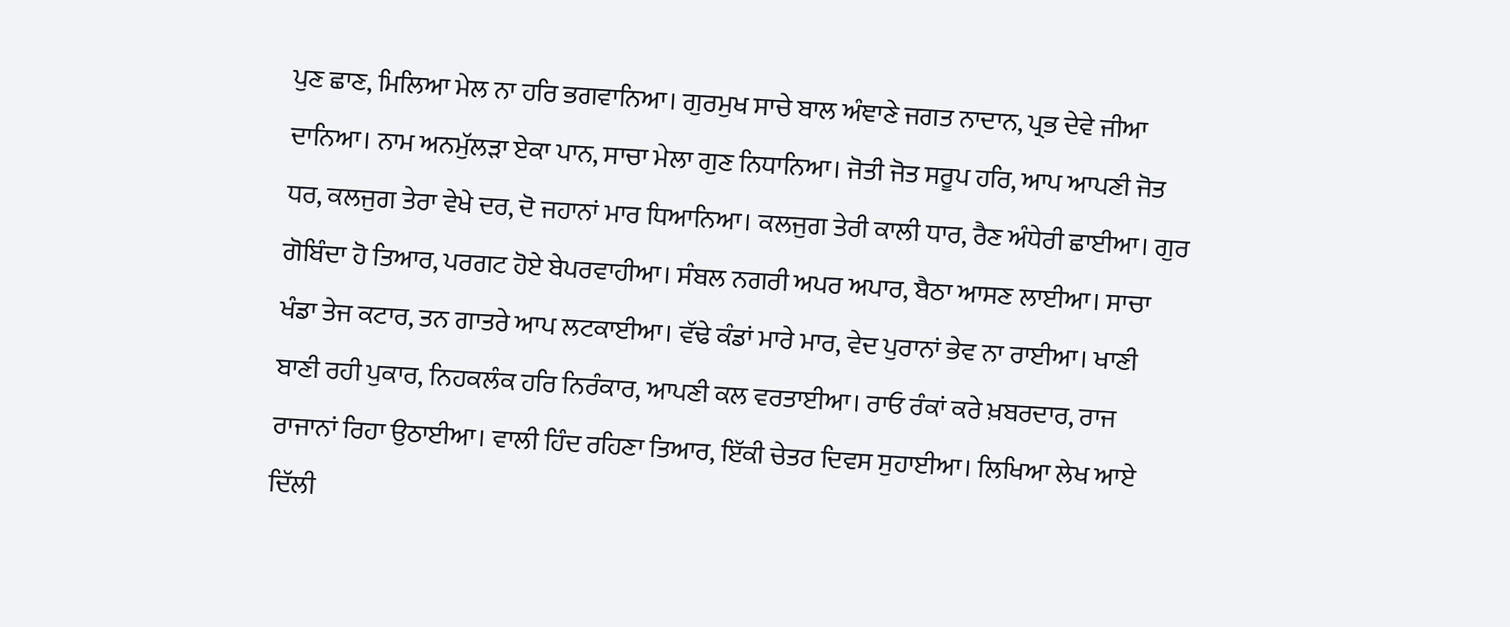ਪੁਣ ਛਾਣ, ਮਿਲਿਆ ਮੇਲ ਨਾ ਹਰਿ ਭਗਵਾਨਿਆ। ਗੁਰਮੁਖ ਸਾਚੇ ਬਾਲ ਅੰਞਾਣੇ ਜਗਤ ਨਾਦਾਨ, ਪ੍ਰਭ ਦੇਵੇ ਜੀਆ ਦਾਨਿਆ। ਨਾਮ ਅਨਮੁੱਲੜਾ ਏਕਾ ਪਾਨ, ਸਾਚਾ ਮੇਲਾ ਗੁਣ ਨਿਧਾਨਿਆ। ਜੋਤੀ ਜੋਤ ਸਰੂਪ ਹਰਿ, ਆਪ ਆਪਣੀ ਜੋਤ ਧਰ, ਕਲਜੁਗ ਤੇਰਾ ਵੇਖੇ ਦਰ, ਦੋ ਜਹਾਨਾਂ ਮਾਰ ਧਿਆਨਿਆ। ਕਲਜੁਗ ਤੇਰੀ ਕਾਲੀ ਧਾਰ, ਰੈਣ ਅੰਧੇਰੀ ਛਾਈਆ। ਗੁਰ ਗੋਬਿੰਦਾ ਹੋ ਤਿਆਰ, ਪਰਗਟ ਹੋਏ ਬੇਪਰਵਾਹੀਆ। ਸੰਬਲ ਨਗਰੀ ਅਪਰ ਅਪਾਰ, ਬੈਠਾ ਆਸਣ ਲਾਈਆ। ਸਾਚਾ ਖੰਡਾ ਤੇਜ ਕਟਾਰ, ਤਨ ਗਾਤਰੇ ਆਪ ਲਟਕਾਈਆ। ਵੱਢੇ ਕੰਡਾਂ ਮਾਰੇ ਮਾਰ, ਵੇਦ ਪੁਰਾਨਾਂ ਭੇਵ ਨਾ ਰਾਈਆ। ਖਾਣੀ ਬਾਣੀ ਰਹੀ ਪੁਕਾਰ, ਨਿਹਕਲੰਕ ਹਰਿ ਨਿਰੰਕਾਰ, ਆਪਣੀ ਕਲ ਵਰਤਾਈਆ। ਰਾਓ ਰੰਕਾਂ ਕਰੇ ਖ਼ਬਰਦਾਰ, ਰਾਜ ਰਾਜਾਨਾਂ ਰਿਹਾ ਉਠਾਈਆ। ਵਾਲੀ ਹਿੰਦ ਰਹਿਣਾ ਤਿਆਰ, ਇੱਕੀ ਚੇਤਰ ਦਿਵਸ ਸੁਹਾਈਆ। ਲਿਖਿਆ ਲੇਖ ਆਏ ਦਿੱਲੀ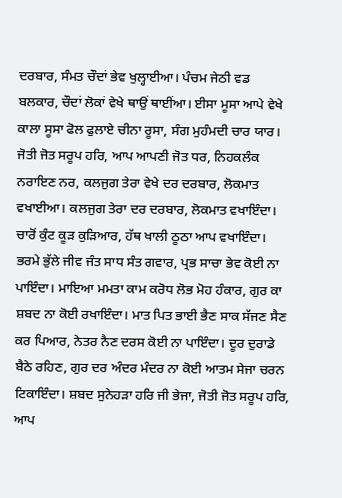ਦਰਬਾਰ, ਸੰਮਤ ਚੌਦਾਂ ਭੇਵ ਖੁਲ੍ਹਾਈਆ। ਪੰਚਮ ਜੇਠੀ ਵਡ ਬਲਕਾਰ, ਚੌਦਾਂ ਲੋਕਾਂ ਵੇਖੇ ਥਾਉਂ ਥਾਈਂਆ। ਈਸਾ ਮੂਸਾ ਆਪੇ ਵੇਖੇ ਕਾਲਾ ਸੂਸਾ ਫੋਲ ਫੁਲਾਏ ਚੀਨਾ ਰੂਸਾ, ਸੰਗ ਮੁਹੰਮਦੀ ਚਾਰ ਯਾਰ। ਜੋਤੀ ਜੋਤ ਸਰੂਪ ਹਰਿ, ਆਪ ਆਪਣੀ ਜੋਤ ਧਰ, ਨਿਹਕਲੰਕ ਨਰਾਇਣ ਨਰ, ਕਲਜੁਗ ਤੇਰਾ ਵੇਖੇ ਦਰ ਦਰਬਾਰ, ਲੋਕਮਾਤ ਵਖਾਈਆ। ਕਲਜੁਗ ਤੇਰਾ ਦਰ ਦਰਬਾਰ, ਲੋਕਮਾਤ ਵਖਾਇੰਦਾ। ਚਾਰੋਂ ਕੁੰਟ ਕੂੜ ਕੁੜਿਆਰ, ਹੱਥ ਖਾਲੀ ਠੂਠਾ ਆਪ ਵਖਾਇੰਦਾ। ਭਰਮੇ ਭੁੱਲੇ ਜੀਵ ਜੰਤ ਸਾਧ ਸੰਤ ਗਵਾਰ, ਪ੍ਰਭ ਸਾਚਾ ਭੇਵ ਕੋਈ ਨਾ ਪਾਇੰਦਾ। ਮਾਇਆ ਮਮਤਾ ਕਾਮ ਕਰੋਧ ਲੋਭ ਮੋਹ ਹੰਕਾਰ, ਗੁਰ ਕਾ ਸ਼ਬਦ ਨਾ ਕੋਈ ਰਖਾਇੰਦਾ। ਮਾਤ ਪਿਤ ਭਾਈ ਭੈਣ ਸਾਕ ਸੱਜਣ ਸੈਣ ਕਰ ਪਿਆਰ, ਨੇਤਰ ਨੈਣ ਦਰਸ ਕੋਈ ਨਾ ਪਾਇੰਦਾ। ਦੂਰ ਦੁਰਾਡੇ ਬੈਠੇ ਰਹਿਣ, ਗੁਰ ਦਰ ਅੰਦਰ ਮੰਦਰ ਨਾ ਕੋਈ ਆਤਮ ਸੇਜਾ ਚਰਨ ਟਿਕਾਇੰਦਾ। ਸ਼ਬਦ ਸੁਨੇਹੜਾ ਹਰਿ ਜੀ ਭੇਜਾ, ਜੋਤੀ ਜੋਤ ਸਰੂਪ ਹਰਿ, ਆਪ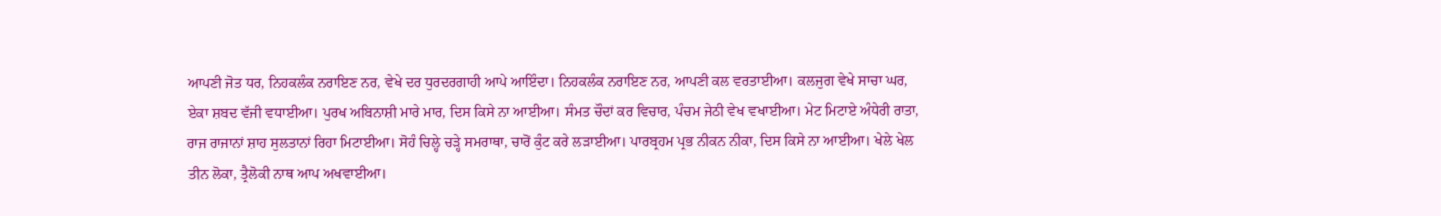ਆਪਣੀ ਜੋਤ ਧਰ, ਨਿਹਕਲੰਕ ਨਰਾਇਣ ਨਰ, ਵੇਖੇ ਦਰ ਧੁਰਦਰਗਾਹੀ ਆਪੇ ਆਇੰਦਾ। ਨਿਹਕਲੰਕ ਨਰਾਇਣ ਨਰ, ਆਪਣੀ ਕਲ ਵਰਤਾਈਆ। ਕਲਜੁਗ ਵੇਖੇ ਸਾਚਾ ਘਰ, ਏਕਾ ਸ਼ਬਦ ਵੱਜੀ ਵਧਾਈਆ। ਪੁਰਖ ਅਬਿਨਾਸ਼ੀ ਮਾਰੇ ਮਾਰ, ਦਿਸ ਕਿਸੇ ਨਾ ਆਈਆ। ਸੰਮਤ ਚੌਦਾਂ ਕਰ ਵਿਚਾਰ, ਪੰਚਮ ਜੇਠੀ ਵੇਖ ਵਖਾਈਆ। ਮੇਟ ਮਿਟਾਏ ਅੰਧੇਰੀ ਰਾਤਾ, ਰਾਜ ਰਾਜਾਨਾਂ ਸ਼ਾਹ ਸੁਲਤਾਨਾਂ ਰਿਹਾ ਮਿਟਾਈਆ। ਸੋਹੰ ਚਿਲ੍ਹੇ ਚੜ੍ਹੇ ਸਮਰਾਥਾ, ਚਾਰੋਂ ਕੁੰਟ ਕਰੇ ਲੜਾਈਆ। ਪਾਰਬ੍ਰਹਮ ਪ੍ਰਭ ਨੀਕਨ ਨੀਕਾ, ਦਿਸ ਕਿਸੇ ਨਾ ਆਈਆ। ਖੇਲੇ ਖੇਲ ਤੀਨ ਲੋਕਾ, ਤ੍ਰੈਲੋਕੀ ਨਾਥ ਆਪ ਅਖਵਾਈਆ।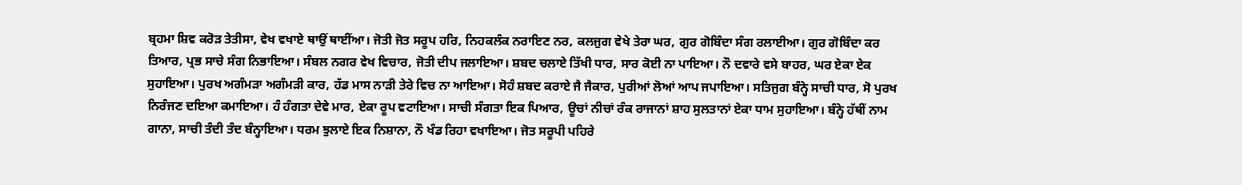ਬ੍ਰਹਮਾ ਸ਼ਿਵ ਕਰੋੜ ਤੇਤੀਸਾ, ਵੇਖ ਵਖਾਏ ਥਾਉਂ ਥਾਈਂਆ। ਜੋਤੀ ਜੋਤ ਸਰੂਪ ਹਰਿ, ਨਿਹਕਲੰਕ ਨਰਾਇਣ ਨਰ, ਕਲਜੁਗ ਵੇਖੇ ਤੇਰਾ ਘਰ, ਗੁਰ ਗੋਬਿੰਦਾ ਸੰਗ ਰਲਾਈਆ। ਗੁਰ ਗੋਬਿੰਦਾ ਕਰ ਤਿਆਰ, ਪ੍ਰਭ ਸਾਚੇ ਸੰਗ ਨਿਭਾਇਆ। ਸੰਬਲ ਨਗਰ ਵੇਖ ਵਿਚਾਰ, ਜੋਤੀ ਦੀਪ ਜਲਾਇਆ। ਸ਼ਬਦ ਚਲਾਏ ਤਿੱਖੀ ਧਾਰ, ਸਾਰ ਕੋਈ ਨਾ ਪਾਇਆ। ਨੌ ਦਵਾਰੇ ਵਸੇ ਬਾਹਰ, ਘਰ ਏਕਾ ਏਕ ਸੁਹਾਇਆ। ਪੁਰਖ ਅਗੰਮੜਾ ਅਗੰਮੜੀ ਕਾਰ, ਹੱਡ ਮਾਸ ਨਾੜੀ ਤੇਰੇ ਵਿਚ ਨਾ ਆਇਆ। ਸੋਹੰ ਸ਼ਬਦ ਕਰਾਏ ਜੈ ਜੈਕਾਰ, ਪੁਰੀਆਂ ਲੋਆਂ ਆਪ ਜਪਾਇਆ। ਸਤਿਜੁਗ ਬੰਨ੍ਹੇ ਸਾਚੀ ਧਾਰ, ਸੋ ਪੁਰਖ ਨਿਰੰਜਣ ਦਇਆ ਕਮਾਇਆ। ਹੰ ਹੰਗਤਾ ਦੇਵੇ ਮਾਰ, ਏਕਾ ਰੂਪ ਵਟਾਇਆ। ਸਾਚੀ ਸੰਗਤਾ ਇਕ ਪਿਆਰ, ਊਚਾਂ ਨੀਚਾਂ ਰੰਕ ਰਾਜਾਨਾਂ ਸ਼ਾਹ ਸੁਲਤਾਨਾਂ ਏਕਾ ਧਾਮ ਸੁਹਾਇਆ। ਬੰਨ੍ਹੇ ਹੱਥੀਂ ਨਾਮ ਗਾਨਾ, ਸਾਚੀ ਤੰਦੀ ਤੰਦ ਬੰਨ੍ਹਾਇਆ। ਧਰਮ ਝੁਲਾਏ ਇਕ ਨਿਸ਼ਾਨਾ, ਨੌ ਖੰਡ ਰਿਹਾ ਵਖਾਇਆ। ਜੋਤ ਸਰੂਪੀ ਪਹਿਰੇ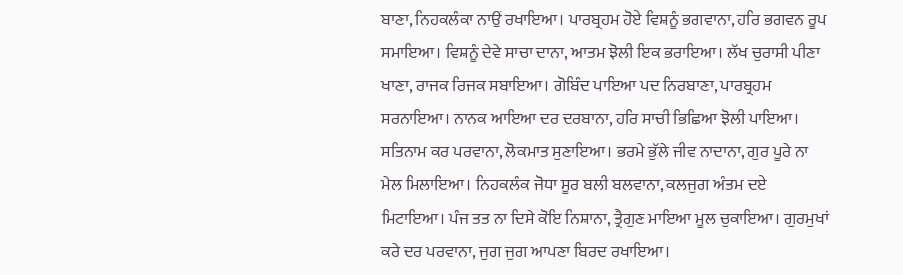ਬਾਣਾ, ਨਿਹਕਲੰਕਾ ਨਾਉਂ ਰਖਾਇਆ। ਪਾਰਬ੍ਰਹਮ ਹੋਏ ਵਿਸ਼ਨੂੰ ਭਗਵਾਨਾ, ਹਰਿ ਭਗਵਨ ਰੂਪ ਸਮਾਇਆ। ਵਿਸ਼ਨੂੰ ਦੇਵੇ ਸਾਚਾ ਦਾਨਾ, ਆਤਮ ਝੋਲੀ ਇਕ ਭਰਾਇਆ। ਲੱਖ ਚੁਰਾਸੀ ਪੀਣਾ ਖਾਣਾ, ਰਾਜਕ ਰਿਜਕ ਸਬਾਇਆ। ਗੋਬਿੰਦ ਪਾਇਆ ਪਦ ਨਿਰਬਾਣਾ, ਪਾਰਬ੍ਰਹਮ ਸਰਨਾਇਆ। ਨਾਨਕ ਆਇਆ ਦਰ ਦਰਬਾਨਾ, ਹਰਿ ਸਾਚੀ ਭਿਛਿਆ ਝੋਲੀ ਪਾਇਆ। ਸਤਿਨਾਮ ਕਰ ਪਰਵਾਨਾ, ਲੋਕਮਾਤ ਸੁਣਾਇਆ। ਭਰਮੇ ਭੁੱਲੇ ਜੀਵ ਨਾਦਾਨਾ, ਗੁਰ ਪੂਰੇ ਨਾ ਮੇਲ ਮਿਲਾਇਆ। ਨਿਹਕਲੰਕ ਜੋਧਾ ਸੂਰ ਬਲੀ ਬਲਵਾਨਾ, ਕਲਜੁਗ ਅੰਤਮ ਦਏ ਮਿਟਾਇਆ। ਪੰਜ ਤਤ ਨਾ ਦਿਸੇ ਕੋਇ ਨਿਸ਼ਾਨਾ, ਤ੍ਰੈਗੁਣ ਮਾਇਆ ਮੂਲ ਚੁਕਾਇਆ। ਗੁਰਮੁਖਾਂ ਕਰੇ ਦਰ ਪਰਵਾਨਾ, ਜੁਗ ਜੁਗ ਆਪਣਾ ਬਿਰਦ ਰਖਾਇਆ।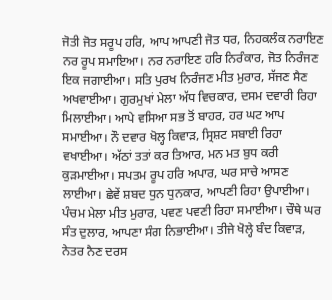ਜੋਤੀ ਜੋਤ ਸਰੂਪ ਹਰਿ, ਆਪ ਆਪਣੀ ਜੋਤ ਧਰ, ਨਿਹਕਲੰਕ ਨਰਾਇਣ ਨਰ ਰੂਪ ਸਮਾਇਆ। ਨਰ ਨਰਾਇਣ ਹਰਿ ਨਿਰੰਕਾਰ, ਜੋਤ ਨਿਰੰਜਣ ਇਕ ਜਗਾਈਆ। ਸਤਿ ਪੁਰਖ ਨਿਰੰਜਣ ਮੀਤ ਮੁਰਾਰ, ਸੱਜਣ ਸੈਣ ਅਖਵਾਈਆ। ਗੁਰਮੁਖਾਂ ਮੇਲਾ ਅੱਧ ਵਿਚਕਾਰ, ਦਸਮ ਦਵਾਰੀ ਰਿਹਾ ਮਿਲਾਈਆ। ਆਪੇ ਵਸਿਆ ਸਭ ਤੋਂ ਬਾਹਰ, ਹਰ ਘਟ ਆਪ ਸਮਾਈਆ। ਨੌ ਦਵਾਰ ਖੋਲ੍ਹ ਕਿਵਾੜ, ਸ੍ਰਿਸ਼ਟ ਸਬਾਈ ਰਿਹਾ ਵਖਾਈਆ। ਅੱਠਾਂ ਤਤਾਂ ਕਰ ਤਿਆਰ, ਮਨ ਮਤ ਬੁਧ ਕਰੀ ਕੁੜਮਾਈਆ। ਸਪਤਮ ਰੂਪ ਹਰਿ ਅਪਾਰ, ਘਰ ਸਾਚੇ ਆਸਣ ਲਾਈਆ। ਛੇਵੇਂ ਸ਼ਬਦ ਧੁਨ ਧੁਨਕਾਰ, ਆਪਣੀ ਰਿਹਾ ਉਪਾਈਆ। ਪੰਚਮ ਮੇਲਾ ਮੀਤ ਮੁਰਾਰ, ਪਵਣ ਪਵਣੀ ਰਿਹਾ ਸਮਾਈਆ। ਚੌਥੇ ਘਰ ਸੰਤ ਦੁਲਾਰ, ਆਪਣਾ ਸੰਗ ਨਿਭਾਈਆ। ਤੀਜੇ ਖੋਲ੍ਹੇ ਬੰਦ ਕਿਵਾੜ, ਨੇਤਰ ਨੈਣ ਦਰਸ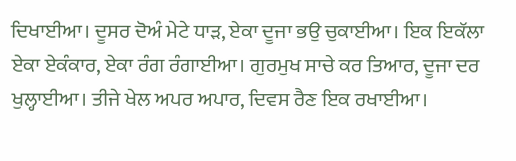ਦਿਖਾਈਆ। ਦੂਸਰ ਦੋਅੰ ਮੇਟੇ ਧਾੜ, ਏਕਾ ਦੂਜਾ ਭਉ ਚੁਕਾਈਆ। ਇਕ ਇਕੱਲਾ ਏਕਾ ਏਕੰਕਾਰ, ਏਕਾ ਰੰਗ ਰੰਗਾਈਆ। ਗੁਰਮੁਖ ਸਾਚੇ ਕਰ ਤਿਆਰ, ਦੂਜਾ ਦਰ ਖੁਲ੍ਹਾਈਆ। ਤੀਜੇ ਖੇਲ ਅਪਰ ਅਪਾਰ, ਦਿਵਸ ਰੈਣ ਇਕ ਰਖਾਈਆ।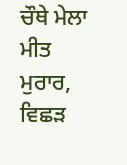ਚੌਥੇ ਮੇਲਾ ਮੀਤ ਮੁਰਾਰ, ਵਿਛੜ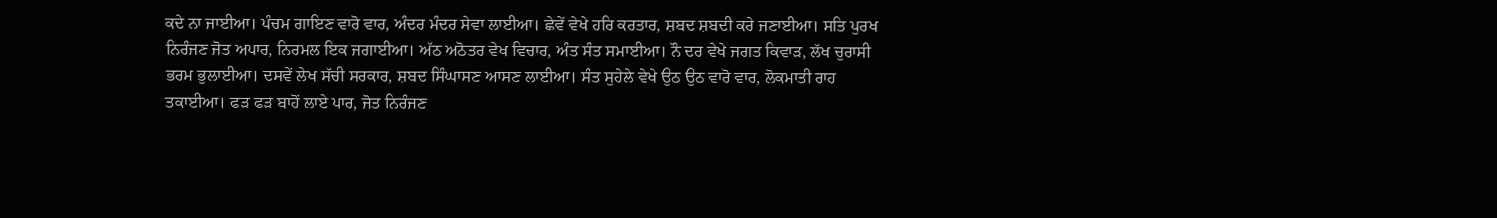ਕਦੇ ਨਾ ਜਾਈਆ। ਪੰਚਮ ਗਾਇਣ ਵਾਰੋ ਵਾਰ, ਅੰਦਰ ਮੰਦਰ ਸੇਵਾ ਲਾਈਆ। ਛੇਵੇਂ ਵੇਖੇ ਹਰਿ ਕਰਤਾਰ, ਸ਼ਬਦ ਸ਼ਬਦੀ ਕਰੇ ਜਣਾਈਆ। ਸਤਿ ਪੁਰਖ ਨਿਰੰਜਣ ਜੋਤ ਅਪਾਰ, ਨਿਰਮਲ ਇਕ ਜਗਾਈਆ। ਅੱਠ ਅਠੋਤਰ ਵੇਖ ਵਿਚਾਰ, ਅੰਤ ਸੰਤ ਸਮਾਈਆ। ਨੌ ਦਰ ਵੇਖੇ ਜਗਤ ਕਿਵਾੜ, ਲੱਖ ਚੁਰਾਸੀ ਭਰਮ ਭੁਲਾਈਆ। ਦਸਵੇਂ ਲੇਖ ਸੱਚੀ ਸਰਕਾਰ, ਸ਼ਬਦ ਸਿੰਘਾਸਣ ਆਸਣ ਲਾਈਆ। ਸੰਤ ਸੁਹੇਲੇ ਵੇਖੇ ਉਠ ਉਠ ਵਾਰੋ ਵਾਰ, ਲੋਕਮਾਤੀ ਰਾਹ ਤਕਾਈਆ। ਫੜ ਫੜ ਬਾਹੋਂ ਲਾਏ ਪਾਰ, ਜੋਤ ਨਿਰੰਜਣ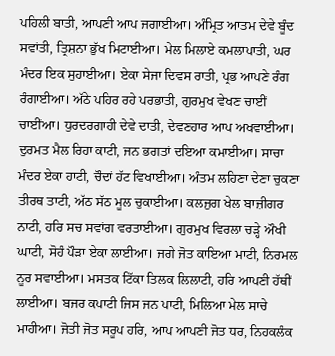ਪਹਿਲੀ ਬਾਤੀ, ਆਪਣੀ ਆਪ ਜਗਾਈਆ। ਅੰਮ੍ਰਿਤ ਆਤਮ ਦੇਵੇ ਬੂੰਦ ਸਵਾਂਤੀ, ਤ੍ਰਿਸ਼ਨਾ ਭੁੱਖ ਮਿਟਾਈਆ। ਮੇਲ ਮਿਲਾਏ ਕਮਲਾਪਾਤੀ, ਘਰ ਮੰਦਰ ਇਕ ਸੁਹਾਈਆ। ਏਕਾ ਸੇਜਾ ਦਿਵਸ ਰਾਤੀ, ਪ੍ਰਭ ਆਪਣੇ ਰੰਗ ਰੰਗਾਈਆ। ਅੱਠੇ ਪਹਿਰ ਰਹੇ ਪਰਭਾਤੀ, ਗੁਰਮੁਖ ਵੇਖਣ ਚਾਈਂ ਚਾਈਂਆ। ਧੁਰਦਰਗਾਹੀ ਦੇਵੇ ਦਾਤੀ, ਦੇਵਣਹਾਰ ਆਪ ਅਖਵਾਈਆ। ਦੁਰਮਤ ਮੈਲ ਰਿਹਾ ਕਾਟੀ, ਜਨ ਭਗਤਾਂ ਦਇਆ ਕਮਾਈਆ। ਸਾਚਾ ਮੰਦਰ ਏਕਾ ਹਾਟੀ, ਚੌਦਾਂ ਹੱਟ ਵਿਖਾਈਆ। ਅੰਤਮ ਲਹਿਣਾ ਦੇਣਾ ਚੁਕਣਾ ਤੀਰਥ ਤਾਟੀ, ਅੱਠ ਸੱਠ ਮੂਲ ਚੁਕਾਈਆ। ਕਲਜੁਗ ਖੇਲ ਬਾਜ਼ੀਗਰ ਨਾਟੀ, ਹਰਿ ਸਚ ਸਵਾਂਗ ਵਰਤਾਈਆ। ਗੁਰਮੁਖ ਵਿਰਲਾ ਚੜ੍ਹੇ ਔਖੀ ਘਾਟੀ, ਸੋਹੰ ਪੌੜਾ ਏਕਾ ਲਾਈਆ। ਜਗੇ ਜੋਤ ਕਾਇਆ ਮਾਟੀ, ਨਿਰਮਲ ਨੂਰ ਸਵਾਈਆ। ਮਸਤਕ ਟਿੱਕਾ ਤਿਲਕ ਲਿਲਾਟੀ, ਹਰਿ ਆਪਣੀ ਹੱਥੀਂ ਲਾਈਆ। ਬਜਰ ਕਪਾਟੀ ਜਿਸ ਜਨ ਪਾਟੀ, ਮਿਲਿਆ ਮੇਲ ਸਾਚੇ ਮਾਹੀਆ। ਜੋਤੀ ਜੋਤ ਸਰੂਪ ਹਰਿ, ਆਪ ਆਪਣੀ ਜੋਤ ਧਰ, ਨਿਹਕਲੰਕ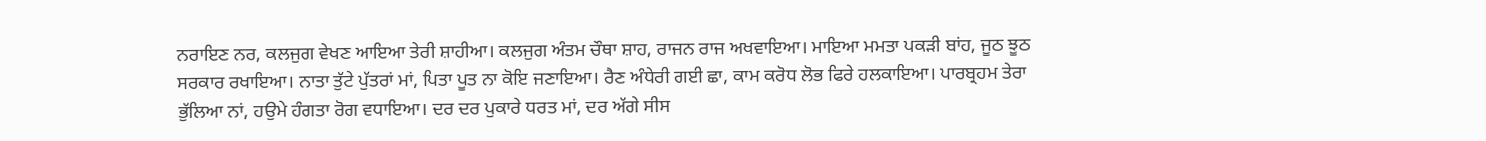ਨਰਾਇਣ ਨਰ, ਕਲਜੁਗ ਵੇਖਣ ਆਇਆ ਤੇਰੀ ਸ਼ਾਹੀਆ। ਕਲਜੁਗ ਅੰਤਮ ਚੌਥਾ ਸ਼ਾਹ, ਰਾਜਨ ਰਾਜ ਅਖਵਾਇਆ। ਮਾਇਆ ਮਮਤਾ ਪਕੜੀ ਬਾਂਹ, ਜੂਠ ਝੂਠ ਸਰਕਾਰ ਰਖਾਇਆ। ਨਾਤਾ ਤੁੱਟੇ ਪੁੱਤਰਾਂ ਮਾਂ, ਪਿਤਾ ਪੂਤ ਨਾ ਕੋਇ ਜਣਾਇਆ। ਰੈਣ ਅੰਧੇਰੀ ਗਈ ਛਾ, ਕਾਮ ਕਰੋਧ ਲੋਭ ਫਿਰੇ ਹਲਕਾਇਆ। ਪਾਰਬ੍ਰਹਮ ਤੇਰਾ ਭੁੱਲਿਆ ਨਾਂ, ਹਉਮੇ ਹੰਗਤਾ ਰੋਗ ਵਧਾਇਆ। ਦਰ ਦਰ ਪੁਕਾਰੇ ਧਰਤ ਮਾਂ, ਦਰ ਅੱਗੇ ਸੀਸ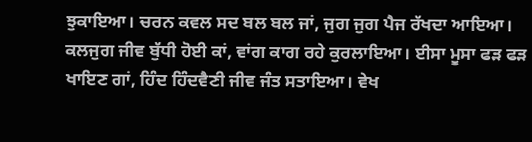ਝੁਕਾਇਆ। ਚਰਨ ਕਵਲ ਸਦ ਬਲ ਬਲ ਜਾਂ, ਜੁਗ ਜੁਗ ਪੈਜ ਰੱਖਦਾ ਆਇਆ। ਕਲਜੁਗ ਜੀਵ ਬੁੱਧੀ ਹੋਈ ਕਾਂ, ਵਾਂਗ ਕਾਗ ਰਹੇ ਕੁਰਲਾਇਆ। ਈਸਾ ਮੂਸਾ ਫੜ ਫੜ ਖਾਇਣ ਗਾਂ, ਹਿੰਦ ਹਿੰਦਵੈਣੀ ਜੀਵ ਜੰਤ ਸਤਾਇਆ। ਵੇਖ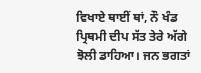ਵਿਖਾਏ ਥਾਈਂ ਥਾਂ, ਨੌ ਖੰਡ ਪ੍ਰਿਥਮੀ ਦੀਪ ਸੱਤ ਤੇਰੇ ਅੱਗੇ ਝੋਲੀ ਡਾਹਿਆ। ਜਨ ਭਗਤਾਂ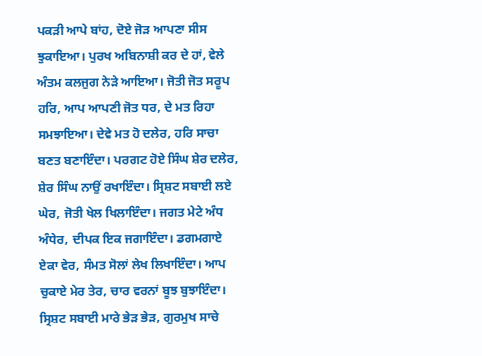ਪਕੜੀ ਆਪੇ ਬਾਂਹ, ਦੋਏ ਜੋੜ ਆਪਣਾ ਸੀਸ ਝੁਕਾਇਆ। ਪੁਰਖ ਅਬਿਨਾਸ਼ੀ ਕਰ ਦੇ ਹਾਂ, ਵੇਲੇ ਅੰਤਮ ਕਲਜੁਗ ਨੇੜੇ ਆਇਆ। ਜੋਤੀ ਜੋਤ ਸਰੂਪ ਹਰਿ, ਆਪ ਆਪਣੀ ਜੋਤ ਧਰ, ਦੇ ਮਤ ਰਿਹਾ ਸਮਝਾਇਆ। ਦੇਵੇ ਮਤ ਹੋ ਦਲੇਰ, ਹਰਿ ਸਾਚਾ ਬਣਤ ਬਣਾਇੰਦਾ। ਪਰਗਟ ਹੋਏ ਸਿੰਘ ਸ਼ੇਰ ਦਲੇਰ, ਸ਼ੇਰ ਸਿੰਘ ਨਾਉਂ ਰਖਾਇੰਦਾ। ਸ੍ਰਿਸ਼ਟ ਸਬਾਈ ਲਏ ਘੇਰ, ਜੋਤੀ ਖੇਲ ਖਿਲਾਇੰਦਾ। ਜਗਤ ਮੇਟੇ ਅੰਧ ਅੰਧੇਰ, ਦੀਪਕ ਇਕ ਜਗਾਇੰਦਾ। ਡਗਮਗਾਏ ਏਕਾ ਵੇਰ, ਸੰਮਤ ਸੋਲਾਂ ਲੇਖ ਲਿਖਾਇੰਦਾ। ਆਪ ਚੁਕਾਏ ਮੇਰ ਤੇਰ, ਚਾਰ ਵਰਨਾਂ ਬੂਝ ਬੁਝਾਇੰਦਾ। ਸ੍ਰਿਸ਼ਟ ਸਬਾਈ ਮਾਰੇ ਭੇੜ ਭੇੜ, ਗੁਰਮੁਖ ਸਾਚੇ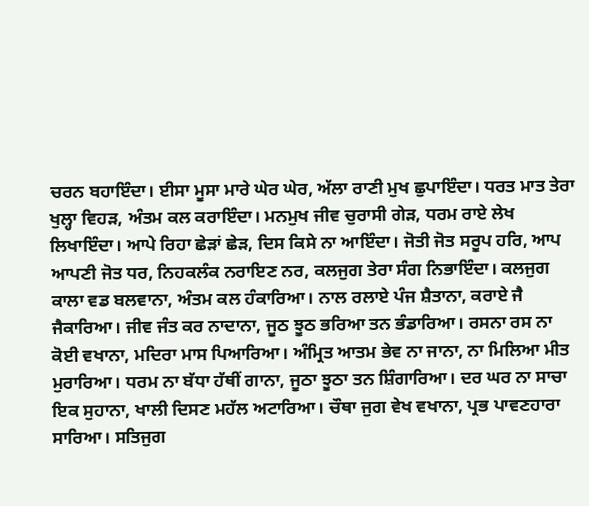ਚਰਨ ਬਹਾਇੰਦਾ। ਈਸਾ ਮੂਸਾ ਮਾਰੇ ਘੇਰ ਘੇਰ, ਅੱਲਾ ਰਾਣੀ ਮੁਖ ਛੁਪਾਇੰਦਾ। ਧਰਤ ਮਾਤ ਤੇਰਾ ਖੁਲ੍ਹਾ ਵਿਹੜ, ਅੰਤਮ ਕਲ ਕਰਾਇੰਦਾ। ਮਨਮੁਖ ਜੀਵ ਚੁਰਾਸੀ ਗੇੜ, ਧਰਮ ਰਾਏ ਲੇਖ ਲਿਖਾਇੰਦਾ। ਆਪੇ ਰਿਹਾ ਛੇੜਾਂ ਛੇੜ, ਦਿਸ ਕਿਸੇ ਨਾ ਆਇੰਦਾ। ਜੋਤੀ ਜੋਤ ਸਰੂਪ ਹਰਿ, ਆਪ ਆਪਣੀ ਜੋਤ ਧਰ, ਨਿਹਕਲੰਕ ਨਰਾਇਣ ਨਰ, ਕਲਜੁਗ ਤੇਰਾ ਸੰਗ ਨਿਭਾਇੰਦਾ। ਕਲਜੁਗ ਕਾਲਾ ਵਡ ਬਲਵਾਨਾ, ਅੰਤਮ ਕਲ ਹੰਕਾਰਿਆ। ਨਾਲ ਰਲਾਏ ਪੰਜ ਸ਼ੈਤਾਨਾ, ਕਰਾਏ ਜੈ ਜੈਕਾਰਿਆ। ਜੀਵ ਜੰਤ ਕਰ ਨਾਦਾਨਾ, ਜੂਠ ਝੂਠ ਭਰਿਆ ਤਨ ਭੰਡਾਰਿਆ। ਰਸਨਾ ਰਸ ਨਾ ਕੋਈ ਵਖਾਨਾ, ਮਦਿਰਾ ਮਾਸ ਪਿਆਰਿਆ। ਅੰਮ੍ਰਿਤ ਆਤਮ ਭੇਵ ਨਾ ਜਾਨਾ, ਨਾ ਮਿਲਿਆ ਮੀਤ ਮੁਰਾਰਿਆ। ਧਰਮ ਨਾ ਬੱਧਾ ਹੱਥੀਂ ਗਾਨਾ, ਜੂਠਾ ਝੂਠਾ ਤਨ ਸ਼ਿੰਗਾਰਿਆ। ਦਰ ਘਰ ਨਾ ਸਾਚਾ ਇਕ ਸੁਹਾਨਾ, ਖਾਲੀ ਦਿਸਣ ਮਹੱਲ ਅਟਾਰਿਆ। ਚੌਥਾ ਜੁਗ ਵੇਖ ਵਖਾਨਾ, ਪ੍ਰਭ ਪਾਵਣਹਾਰਾ ਸਾਰਿਆ। ਸਤਿਜੁਗ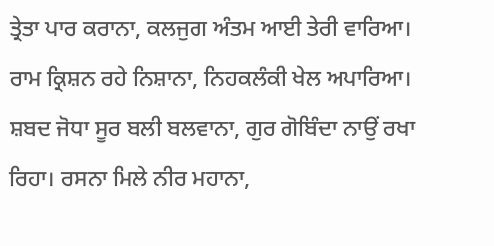ਤ੍ਰੇਤਾ ਪਾਰ ਕਰਾਨਾ, ਕਲਜੁਗ ਅੰਤਮ ਆਈ ਤੇਰੀ ਵਾਰਿਆ। ਰਾਮ ਕ੍ਰਿਸ਼ਨ ਰਹੇ ਨਿਸ਼ਾਨਾ, ਨਿਹਕਲੰਕੀ ਖੇਲ ਅਪਾਰਿਆ। ਸ਼ਬਦ ਜੋਧਾ ਸੂਰ ਬਲੀ ਬਲਵਾਨਾ, ਗੁਰ ਗੋਬਿੰਦਾ ਨਾਉਂ ਰਖਾ ਰਿਹਾ। ਰਸਨਾ ਮਿਲੇ ਨੀਰ ਮਹਾਨਾ,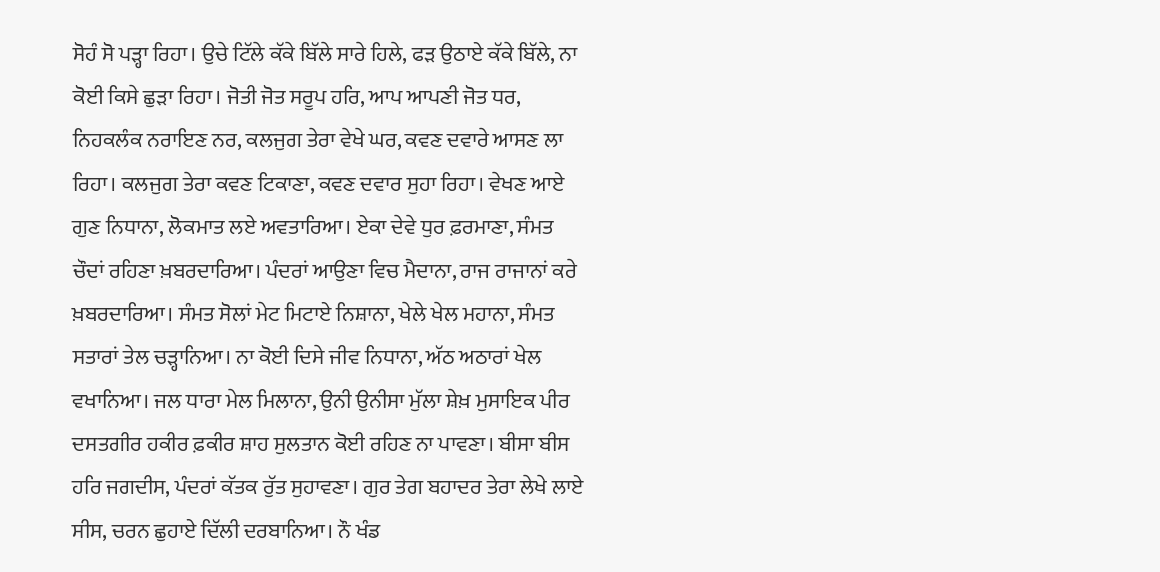ਸੋਹੰ ਸੋ ਪੜ੍ਹਾ ਰਿਹਾ। ਉਚੇ ਟਿੱਲੇ ਕੱਕੇ ਬਿੱਲੇ ਸਾਰੇ ਹਿਲੇ, ਫੜ ਉਠਾਏ ਕੱਕੇ ਬਿੱਲੇ, ਨਾ ਕੋਈ ਕਿਸੇ ਛੁੜਾ ਰਿਹਾ। ਜੋਤੀ ਜੋਤ ਸਰੂਪ ਹਰਿ, ਆਪ ਆਪਣੀ ਜੋਤ ਧਰ, ਨਿਹਕਲੰਕ ਨਰਾਇਣ ਨਰ, ਕਲਜੁਗ ਤੇਰਾ ਵੇਖੇ ਘਰ, ਕਵਣ ਦਵਾਰੇ ਆਸਣ ਲਾ ਰਿਹਾ। ਕਲਜੁਗ ਤੇਰਾ ਕਵਣ ਟਿਕਾਣਾ, ਕਵਣ ਦਵਾਰ ਸੁਹਾ ਰਿਹਾ। ਵੇਖਣ ਆਏ ਗੁਣ ਨਿਧਾਨਾ, ਲੋਕਮਾਤ ਲਏ ਅਵਤਾਰਿਆ। ਏਕਾ ਦੇਵੇ ਧੁਰ ਫ਼ਰਮਾਣਾ, ਸੰਮਤ ਚੌਦਾਂ ਰਹਿਣਾ ਖ਼ਬਰਦਾਰਿਆ। ਪੰਦਰਾਂ ਆਉਣਾ ਵਿਚ ਮੈਦਾਨਾ, ਰਾਜ ਰਾਜਾਨਾਂ ਕਰੇ ਖ਼ਬਰਦਾਰਿਆ। ਸੰਮਤ ਸੋਲਾਂ ਮੇਟ ਮਿਟਾਏ ਨਿਸ਼ਾਨਾ, ਖੇਲੇ ਖੇਲ ਮਹਾਨਾ, ਸੰਮਤ ਸਤਾਰਾਂ ਤੇਲ ਚੜ੍ਹਾਨਿਆ। ਨਾ ਕੋਈ ਦਿਸੇ ਜੀਵ ਨਿਧਾਨਾ, ਅੱਠ ਅਠਾਰਾਂ ਖੇਲ ਵਖਾਨਿਆ। ਜਲ ਧਾਰਾ ਮੇਲ ਮਿਲਾਨਾ, ਉਨੀ ਉਨੀਸਾ ਮੁੱਲਾ ਸ਼ੇਖ਼ ਮੁਸਾਇਕ ਪੀਰ ਦਸਤਗੀਰ ਹਕੀਰ ਫ਼ਕੀਰ ਸ਼ਾਹ ਸੁਲਤਾਨ ਕੋਈ ਰਹਿਣ ਨਾ ਪਾਵਣਾ। ਬੀਸਾ ਬੀਸ ਹਰਿ ਜਗਦੀਸ, ਪੰਦਰਾਂ ਕੱਤਕ ਰੁੱਤ ਸੁਹਾਵਣਾ। ਗੁਰ ਤੇਗ ਬਹਾਦਰ ਤੇਰਾ ਲੇਖੇ ਲਾਏ ਸੀਸ, ਚਰਨ ਛੁਹਾਏ ਦਿੱਲੀ ਦਰਬਾਨਿਆ। ਨੌ ਖੰਡ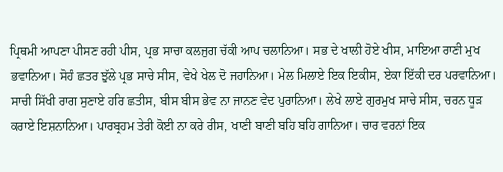ਪ੍ਰਿਥਮੀ ਆਪਣਾ ਪੀਸਣ ਰਹੀ ਪੀਸ, ਪ੍ਰਭ ਸਾਚਾ ਕਲਜੁਗ ਚੱਕੀ ਆਪ ਚਲਾਨਿਆ। ਸਭ ਦੇ ਖਾਲੀ ਹੋਏ ਖੀਸ, ਮਾਇਆ ਰਾਣੀ ਮੁਖ ਭਵਾਨਿਆ। ਸੋਹੰ ਛਤਰ ਝੁੱਲੇ ਪ੍ਰਭ ਸਾਚੇ ਸੀਸ, ਵੇਖੇ ਖੇਲ ਦੋ ਜਹਾਨਿਆ। ਮੇਲ ਮਿਲਾਏ ਇਕ ਇਕੀਸ, ਏਕਾ ਇੱਕੀ ਦਰ ਪਰਵਾਨਿਆ। ਸਾਚੀ ਸਿੱਖੀ ਰਾਗ ਸੁਣਾਏ ਹਰਿ ਛਤੀਸ, ਬੀਸ ਬੀਸ ਭੇਵ ਨਾ ਜਾਨਣ ਵੇਦ ਪੁਰਾਨਿਆ। ਲੇਖੇ ਲਾਏ ਗੁਰਮੁਖ ਸਾਚੇ ਸੀਸ, ਚਰਨ ਧੂੜ ਕਰਾਏ ਇਸ਼ਨਾਨਿਆ। ਪਾਰਬ੍ਰਹਮ ਤੇਰੀ ਕੋਈ ਨਾ ਕਰੇ ਰੀਸ, ਖਾਣੀ ਬਾਣੀ ਬਹਿ ਬਹਿ ਗਾਨਿਆ। ਚਾਰ ਵਰਨਾਂ ਇਕ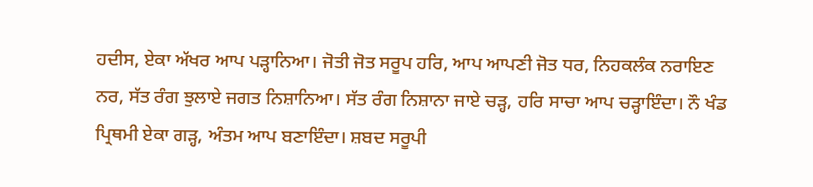ਹਦੀਸ, ਏਕਾ ਅੱਖਰ ਆਪ ਪੜ੍ਹਾਨਿਆ। ਜੋਤੀ ਜੋਤ ਸਰੂਪ ਹਰਿ, ਆਪ ਆਪਣੀ ਜੋਤ ਧਰ, ਨਿਹਕਲੰਕ ਨਰਾਇਣ ਨਰ, ਸੱਤ ਰੰਗ ਝੁਲਾਏ ਜਗਤ ਨਿਸ਼ਾਨਿਆ। ਸੱਤ ਰੰਗ ਨਿਸ਼ਾਨਾ ਜਾਏ ਚੜ੍ਹ, ਹਰਿ ਸਾਚਾ ਆਪ ਚੜ੍ਹਾਇੰਦਾ। ਨੌ ਖੰਡ ਪ੍ਰਿਥਮੀ ਏਕਾ ਗੜ੍ਹ, ਅੰਤਮ ਆਪ ਬਣਾਇੰਦਾ। ਸ਼ਬਦ ਸਰੂਪੀ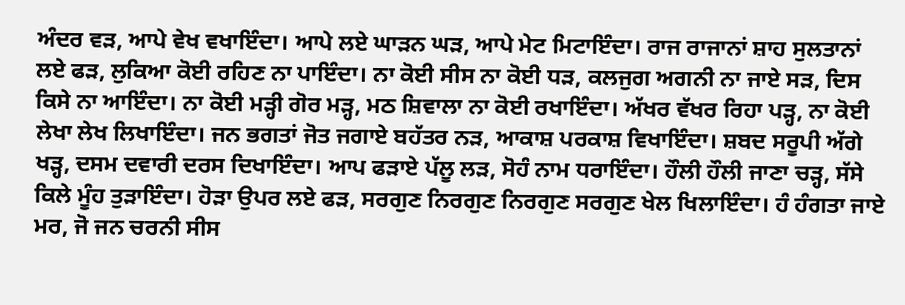ਅੰਦਰ ਵੜ, ਆਪੇ ਵੇਖ ਵਖਾਇੰਦਾ। ਆਪੇ ਲਏ ਘਾੜਨ ਘੜ, ਆਪੇ ਮੇਟ ਮਿਟਾਇੰਦਾ। ਰਾਜ ਰਾਜਾਨਾਂ ਸ਼ਾਹ ਸੁਲਤਾਨਾਂ ਲਏ ਫੜ, ਲੁਕਿਆ ਕੋਈ ਰਹਿਣ ਨਾ ਪਾਇੰਦਾ। ਨਾ ਕੋਈ ਸੀਸ ਨਾ ਕੋਈ ਧੜ, ਕਲਜੁਗ ਅਗਨੀ ਨਾ ਜਾਏ ਸੜ, ਦਿਸ ਕਿਸੇ ਨਾ ਆਇੰਦਾ। ਨਾ ਕੋਈ ਮੜ੍ਹੀ ਗੋਰ ਮੜ੍ਹ, ਮਠ ਸ਼ਿਵਾਲਾ ਨਾ ਕੋਈ ਰਖਾਇੰਦਾ। ਅੱਖਰ ਵੱਖਰ ਰਿਹਾ ਪੜ੍ਹ, ਨਾ ਕੋਈ ਲੇਖਾ ਲੇਖ ਲਿਖਾਇੰਦਾ। ਜਨ ਭਗਤਾਂ ਜੋਤ ਜਗਾਏ ਬਹੱਤਰ ਨੜ, ਆਕਾਸ਼ ਪਰਕਾਸ਼ ਵਿਖਾਇੰਦਾ। ਸ਼ਬਦ ਸਰੂਪੀ ਅੱਗੇ ਖੜ੍ਹ, ਦਸਮ ਦਵਾਰੀ ਦਰਸ ਦਿਖਾਇੰਦਾ। ਆਪ ਫੜਾਏ ਪੱਲੂ ਲੜ, ਸੋਹੰ ਨਾਮ ਧਰਾਇੰਦਾ। ਹੌਲੀ ਹੌਲੀ ਜਾਣਾ ਚੜ੍ਹ, ਸੱਸੇ ਕਿਲੇ ਮੂੰਹ ਤੁੜਾਇੰਦਾ। ਹੋੜਾ ਉਪਰ ਲਏ ਫੜ, ਸਰਗੁਣ ਨਿਰਗੁਣ ਨਿਰਗੁਣ ਸਰਗੁਣ ਖੇਲ ਖਿਲਾਇੰਦਾ। ਹੰ ਹੰਗਤਾ ਜਾਏ ਮਰ, ਜੋ ਜਨ ਚਰਨੀ ਸੀਸ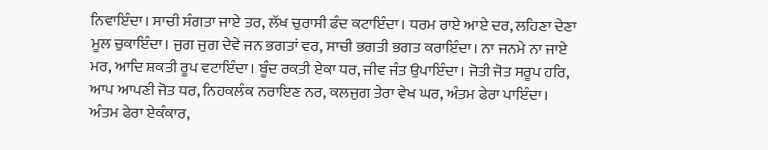ਨਿਵਾਇੰਦਾ। ਸਾਚੀ ਸੰਗਤਾ ਜਾਏ ਤਰ, ਲੱਖ ਚੁਰਾਸੀ ਫੰਦ ਕਟਾਇੰਦਾ। ਧਰਮ ਰਾਏ ਆਏ ਦਰ, ਲਹਿਣਾ ਦੇਣਾ ਮੂਲ ਚੁਕਾਇੰਦਾ। ਜੁਗ ਜੁਗ ਦੇਵੇ ਜਨ ਭਗਤਾਂ ਵਰ, ਸਾਚੀ ਭਗਤੀ ਭਗਤ ਕਰਾਇੰਦਾ। ਨਾ ਜਨਮੇ ਨਾ ਜਾਏ ਮਰ, ਆਦਿ ਸ਼ਕਤੀ ਰੂਪ ਵਟਾਇੰਦਾ। ਬੂੰਦ ਰਕਤੀ ਏਕਾ ਧਰ, ਜੀਵ ਜੰਤ ਉਪਾਇੰਦਾ। ਜੋਤੀ ਜੋਤ ਸਰੂਪ ਹਰਿ, ਆਪ ਆਪਣੀ ਜੋਤ ਧਰ, ਨਿਹਕਲੰਕ ਨਰਾਇਣ ਨਰ, ਕਲਜੁਗ ਤੇਰਾ ਵੇਖ ਘਰ, ਅੰਤਮ ਫੇਰਾ ਪਾਇੰਦਾ। ਅੰਤਮ ਫੇਰਾ ਏਕੰਕਾਰ,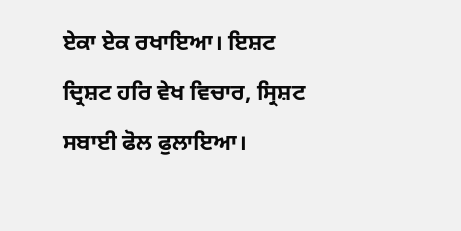ਏਕਾ ਏਕ ਰਖਾਇਆ। ਇਸ਼ਟ ਦ੍ਰਿਸ਼ਟ ਹਰਿ ਵੇਖ ਵਿਚਾਰ, ਸ੍ਰਿਸ਼ਟ ਸਬਾਈ ਫੋਲ ਫੁਲਾਇਆ।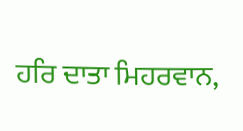ਹਰਿ ਦਾਤਾ ਮਿਹਰਵਾਨ,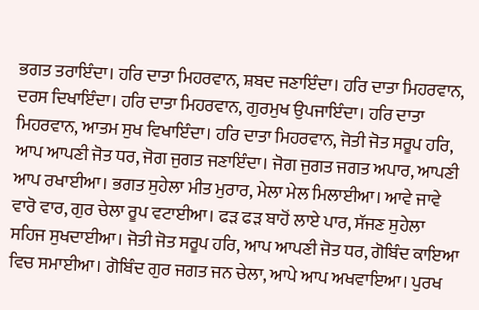ਭਗਤ ਤਰਾਇੰਦਾ। ਹਰਿ ਦਾਤਾ ਮਿਹਰਵਾਨ, ਸ਼ਬਦ ਜਣਾਇੰਦਾ। ਹਰਿ ਦਾਤਾ ਮਿਹਰਵਾਨ, ਦਰਸ ਦਿਖਾਇੰਦਾ। ਹਰਿ ਦਾਤਾ ਮਿਹਰਵਾਨ, ਗੁਰਮੁਖ ਉਪਜਾਇੰਦਾ। ਹਰਿ ਦਾਤਾ ਮਿਹਰਵਾਨ, ਆਤਮ ਸੁਖ ਵਿਖਾਇੰਦਾ। ਹਰਿ ਦਾਤਾ ਮਿਹਰਵਾਨ, ਜੋਤੀ ਜੋਤ ਸਰੂਪ ਹਰਿ, ਆਪ ਆਪਣੀ ਜੋਤ ਧਰ, ਜੋਗ ਜੁਗਤ ਜਣਾਇੰਦਾ। ਜੋਗ ਜੁਗਤ ਜਗਤ ਅਪਾਰ, ਆਪਣੀ ਆਪ ਰਖਾਈਆ। ਭਗਤ ਸੁਹੇਲਾ ਮੀਤ ਮੁਰਾਰ, ਮੇਲਾ ਮੇਲ ਮਿਲਾਈਆ। ਆਵੇ ਜਾਵੇ ਵਾਰੋ ਵਾਰ, ਗੁਰ ਚੇਲਾ ਰੂਪ ਵਟਾਈਆ। ਫੜ ਫੜ ਬਾਹੋਂ ਲਾਏ ਪਾਰ, ਸੱਜਣ ਸੁਹੇਲਾ ਸਹਿਜ ਸੁਖਦਾਈਆ। ਜੋਤੀ ਜੋਤ ਸਰੂਪ ਹਰਿ, ਆਪ ਆਪਣੀ ਜੋਤ ਧਰ, ਗੋਬਿੰਦ ਕਾਇਆ ਵਿਚ ਸਮਾਈਆ। ਗੋਬਿੰਦ ਗੁਰ ਜਗਤ ਜਨ ਚੇਲਾ, ਆਪੇ ਆਪ ਅਖਵਾਇਆ। ਪੁਰਖ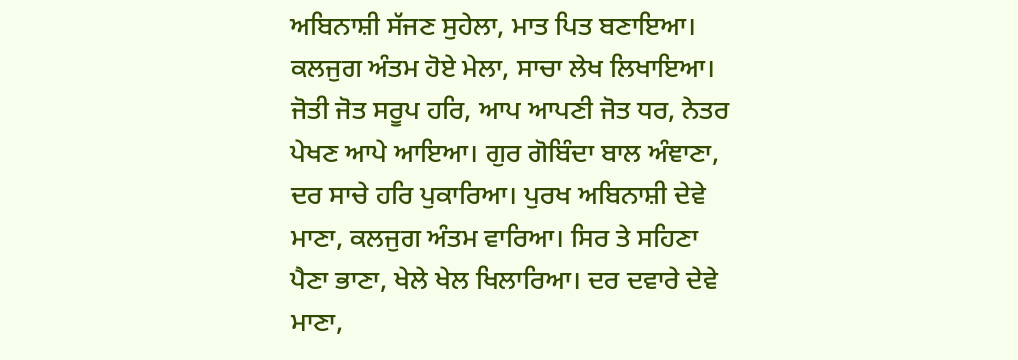ਅਬਿਨਾਸ਼ੀ ਸੱਜਣ ਸੁਹੇਲਾ, ਮਾਤ ਪਿਤ ਬਣਾਇਆ। ਕਲਜੁਗ ਅੰਤਮ ਹੋਏ ਮੇਲਾ, ਸਾਚਾ ਲੇਖ ਲਿਖਾਇਆ। ਜੋਤੀ ਜੋਤ ਸਰੂਪ ਹਰਿ, ਆਪ ਆਪਣੀ ਜੋਤ ਧਰ, ਨੇਤਰ ਪੇਖਣ ਆਪੇ ਆਇਆ। ਗੁਰ ਗੋਬਿੰਦਾ ਬਾਲ ਅੰਞਾਣਾ, ਦਰ ਸਾਚੇ ਹਰਿ ਪੁਕਾਰਿਆ। ਪੁਰਖ ਅਬਿਨਾਸ਼ੀ ਦੇਵੇ ਮਾਣਾ, ਕਲਜੁਗ ਅੰਤਮ ਵਾਰਿਆ। ਸਿਰ ਤੇ ਸਹਿਣਾ ਪੈਣਾ ਭਾਣਾ, ਖੇਲੇ ਖੇਲ ਖਿਲਾਰਿਆ। ਦਰ ਦਵਾਰੇ ਦੇਵੇ ਮਾਣਾ,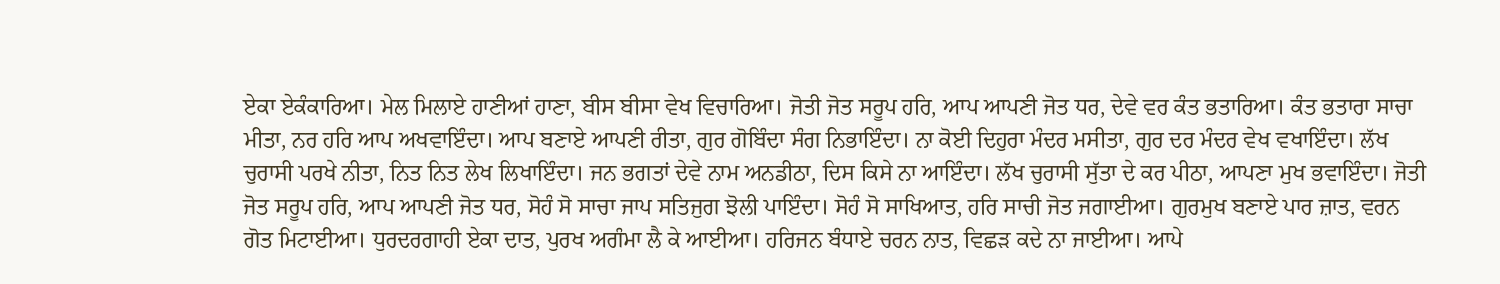ਏਕਾ ਏਕੰਕਾਰਿਆ। ਮੇਲ ਮਿਲਾਏ ਹਾਣੀਆਂ ਹਾਣਾ, ਬੀਸ ਬੀਸਾ ਵੇਖ ਵਿਚਾਰਿਆ। ਜੋਤੀ ਜੋਤ ਸਰੂਪ ਹਰਿ, ਆਪ ਆਪਣੀ ਜੋਤ ਧਰ, ਦੇਵੇ ਵਰ ਕੰਤ ਭਤਾਰਿਆ। ਕੰਤ ਭਤਾਰਾ ਸਾਚਾ ਮੀਤਾ, ਨਰ ਹਰਿ ਆਪ ਅਖਵਾਇੰਦਾ। ਆਪ ਬਣਾਏ ਆਪਣੀ ਰੀਤਾ, ਗੁਰ ਗੋਬਿੰਦਾ ਸੰਗ ਨਿਭਾਇੰਦਾ। ਨਾ ਕੋਈ ਦਿਹੁਰਾ ਮੰਦਰ ਮਸੀਤਾ, ਗੁਰ ਦਰ ਮੰਦਰ ਵੇਖ ਵਖਾਇੰਦਾ। ਲੱਖ ਚੁਰਾਸੀ ਪਰਖੇ ਨੀਤਾ, ਨਿਤ ਨਿਤ ਲੇਖ ਲਿਖਾਇੰਦਾ। ਜਨ ਭਗਤਾਂ ਦੇਵੇ ਨਾਮ ਅਨਡੀਠਾ, ਦਿਸ ਕਿਸੇ ਨਾ ਆਇੰਦਾ। ਲੱਖ ਚੁਰਾਸੀ ਸੁੱਤਾ ਦੇ ਕਰ ਪੀਠਾ, ਆਪਣਾ ਮੁਖ ਭਵਾਇੰਦਾ। ਜੋਤੀ ਜੋਤ ਸਰੂਪ ਹਰਿ, ਆਪ ਆਪਣੀ ਜੋਤ ਧਰ, ਸੋਹੰ ਸੋ ਸਾਚਾ ਜਾਪ ਸਤਿਜੁਗ ਝੋਲੀ ਪਾਇੰਦਾ। ਸੋਹੰ ਸੋ ਸਾਖਿਆਤ, ਹਰਿ ਸਾਚੀ ਜੋਤ ਜਗਾਈਆ। ਗੁਰਮੁਖ ਬਣਾਏ ਪਾਰ ਜ਼ਾਤ, ਵਰਨ ਗੋਤ ਮਿਟਾਈਆ। ਧੁਰਦਰਗਾਹੀ ਏਕਾ ਦਾਤ, ਪੁਰਖ ਅਗੰਮਾ ਲੈ ਕੇ ਆਈਆ। ਹਰਿਜਨ ਬੰਧਾਏ ਚਰਨ ਨਾਤ, ਵਿਛੜ ਕਦੇ ਨਾ ਜਾਈਆ। ਆਪੇ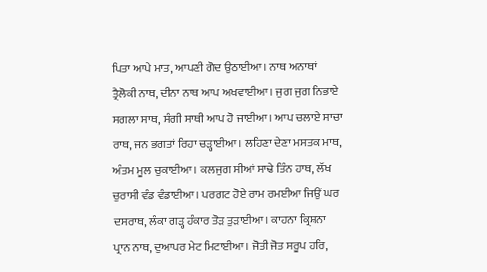ਪਿਤਾ ਆਪੇ ਮਾਤ, ਆਪਣੀ ਗੋਦ ਉਠਾਈਆ। ਨਾਥ ਅਨਾਥਾਂ ਤ੍ਰੈਲੋਕੀ ਨਾਥ, ਦੀਨਾ ਨਾਥ ਆਪ ਅਖਵਾਈਆ। ਜੁਗ ਜੁਗ ਨਿਭਾਏ ਸਗਲਾ ਸਾਥ, ਸੰਗੀ ਸਾਥੀ ਆਪ ਹੋ ਜਾਈਆ। ਆਪ ਚਲਾਏ ਸਾਚਾ ਰਾਥ, ਜਨ ਭਗਤਾਂ ਰਿਹਾ ਚੜ੍ਹਾਈਆ। ਲਹਿਣਾ ਦੇਣਾ ਮਸਤਕ ਮਾਥ, ਅੰਤਮ ਮੂਲ ਚੁਕਾਈਆ। ਕਲਜੁਗ ਸੀਆਂ ਸਾਢੇ ਤਿੰਨ ਹਾਥ, ਲੱਖ ਚੁਰਾਸੀ ਵੰਡ ਵੰਡਾਈਆ। ਪਰਗਟ ਹੋਏ ਰਾਮ ਰਮਈਆ ਜਿਉਂ ਘਰ ਦਸਰਾਥ, ਲੰਕਾ ਗੜ੍ਹ ਹੰਕਾਰ ਤੋੜ ਤੁੜਾਈਆ। ਕਾਹਨਾ ਕ੍ਰਿਸ਼ਨਾ ਪ੍ਰਾਨ ਨਾਥ, ਦੁਆਪਰ ਮੇਟ ਮਿਟਾਈਆ। ਜੋਤੀ ਜੋਤ ਸਰੂਪ ਹਰਿ,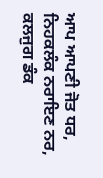ਆਪ ਆਪਣੀ ਜੋਤ ਧਰ, ਨਿਹਕਲੰਕ ਨਰਾਇਣ ਨਰ, ਕਲਜੁਗ ਡੰਕ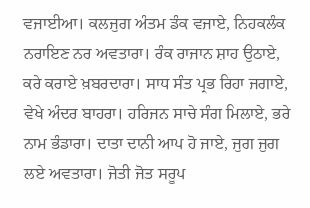ਵਜਾਈਆ। ਕਲਜੁਗ ਅੰਤਮ ਡੰਕ ਵਜਾਏ, ਨਿਹਕਲੰਕ ਨਰਾਇਣ ਨਰ ਅਵਤਾਰਾ। ਰੰਕ ਰਾਜਾਨ ਸ਼ਾਹ ਉਠਾਏ, ਕਰੇ ਕਰਾਏ ਖ਼ਬਰਦਾਰਾ। ਸਾਧ ਸੰਤ ਪ੍ਰਭ ਰਿਹਾ ਜਗਾਏ, ਵੇਖੇ ਅੰਦਰ ਬਾਹਰਾ। ਹਰਿਜਨ ਸਾਚੇ ਸੰਗ ਮਿਲਾਏ, ਭਰੇ ਨਾਮ ਭੰਡਾਰਾ। ਦਾਤਾ ਦਾਨੀ ਆਪ ਹੋ ਜਾਏ, ਜੁਗ ਜੁਗ ਲਏ ਅਵਤਾਰਾ। ਜੋਤੀ ਜੋਤ ਸਰੂਪ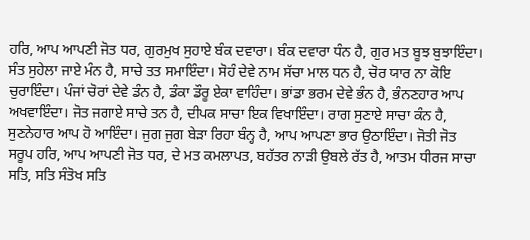ਹਰਿ, ਆਪ ਆਪਣੀ ਜੋਤ ਧਰ, ਗੁਰਮੁਖ ਸੁਹਾਏ ਬੰਕ ਦਵਾਰਾ। ਬੰਕ ਦਵਾਰਾ ਧੰਨ ਹੈ, ਗੁਰ ਮਤ ਬੂਝ ਬੁਝਾਇੰਦਾ। ਸੰਤ ਸੁਹੇਲਾ ਜਾਏ ਮੰਨ ਹੈ, ਸਾਚੇ ਤਤ ਸਮਾਇੰਦਾ। ਸੋਹੰ ਦੇਵੇ ਨਾਮ ਸੱਚਾ ਮਾਲ ਧਨ ਹੈ, ਚੋਰ ਯਾਰ ਨਾ ਕੋਇ ਚੁਰਾਇੰਦਾ। ਪੰਜਾਂ ਚੋਰਾਂ ਦੇਵੇ ਡੰਨ ਹੈ, ਡੰਕਾ ਡੌਰੂ ਏਕਾ ਵਾਹਿੰਦਾ। ਭਾਂਡਾ ਭਰਮ ਦੇਵੇ ਭੰਨ ਹੈ, ਭੰਨਣਹਾਰ ਆਪ ਅਖਵਾਇੰਦਾ। ਜੋਤ ਜਗਾਏ ਸਾਚੇ ਤਨ ਹੈ, ਦੀਪਕ ਸਾਚਾ ਇਕ ਵਿਖਾਇੰਦਾ। ਰਾਗ ਸੁਣਾਏ ਸਾਚਾ ਕੰਨ ਹੈ, ਸੁਣਨੇਹਾਰ ਆਪ ਹੋ ਆਇੰਦਾ। ਜੁਗ ਜੁਗ ਬੇੜਾ ਰਿਹਾ ਬੰਨ੍ਹ ਹੈ, ਆਪ ਆਪਣਾ ਭਾਰ ਉਠਾਇੰਦਾ। ਜੋਤੀ ਜੋਤ ਸਰੂਪ ਹਰਿ, ਆਪ ਆਪਣੀ ਜੋਤ ਧਰ, ਦੇ ਮਤ ਕਮਲਾਪਤ, ਬਹੱਤਰ ਨਾੜੀ ਉਬਲੇ ਰੱਤ ਹੈ, ਆਤਮ ਧੀਰਜ ਸਾਚਾ ਸਤਿ, ਸਤਿ ਸੰਤੋਖ ਸਤਿ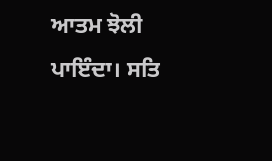ਆਤਮ ਝੋਲੀ ਪਾਇੰਦਾ। ਸਤਿ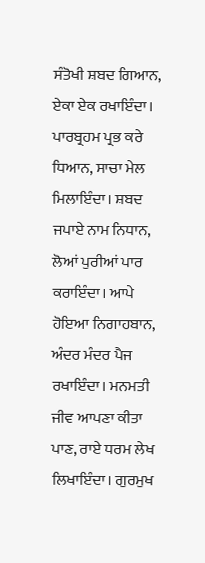ਸੰਤੋਖੀ ਸ਼ਬਦ ਗਿਆਨ, ਏਕਾ ਏਕ ਰਖਾਇੰਦਾ। ਪਾਰਬ੍ਰਹਮ ਪ੍ਰਭ ਕਰੇ ਧਿਆਨ, ਸਾਚਾ ਮੇਲ ਮਿਲਾਇੰਦਾ। ਸ਼ਬਦ ਜਪਾਏ ਨਾਮ ਨਿਧਾਨ, ਲੋਆਂ ਪੁਰੀਆਂ ਪਾਰ ਕਰਾਇੰਦਾ। ਆਪੇ ਹੋਇਆ ਨਿਗਾਹਬਾਨ, ਅੰਦਰ ਮੰਦਰ ਪੈਜ ਰਖਾਇੰਦਾ। ਮਨਮਤੀ ਜੀਵ ਆਪਣਾ ਕੀਤਾ ਪਾਣ, ਰਾਏ ਧਰਮ ਲੇਖ ਲਿਖਾਇੰਦਾ। ਗੁਰਮੁਖ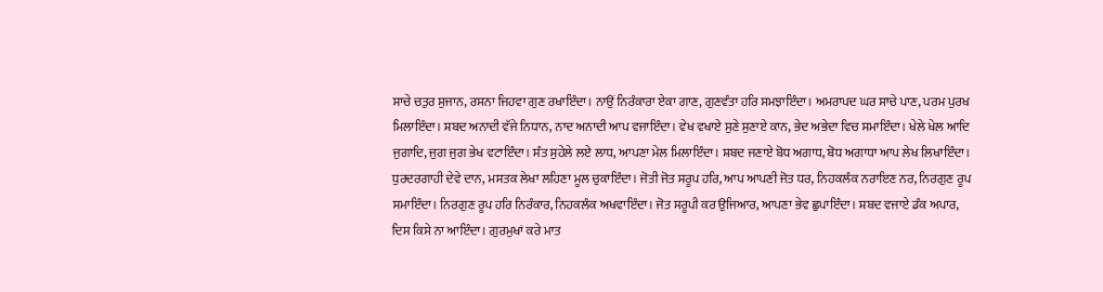ਸਾਚੇ ਚਤੁਰ ਸੁਜਾਨ, ਰਸਨਾ ਜਿਹਵਾ ਗੁਣ ਰਖਾਇੰਦਾ। ਨਾਉਂ ਨਿਰੰਕਾਰਾ ਏਕਾ ਗਾਣ, ਗੁਣਵੰਤਾ ਹਰਿ ਸਮਝਾਇੰਦਾ। ਅਮਰਾਪਦ ਘਰ ਸਾਚੇ ਪਾਣ, ਪਰਮ ਪੁਰਖ ਮਿਲਾਇੰਦਾ। ਸ਼ਬਦ ਅਨਾਦੀ ਵੱਜੇ ਨਿਧਾਨ, ਨਾਦ ਅਨਾਦੀ ਆਪ ਵਜਾਇੰਦਾ। ਵੇਖ ਵਖਾਏ ਸੁਣੇ ਸੁਣਾਏ ਕਾਨ, ਭੇਦ ਅਭੇਦਾ ਵਿਚ ਸਮਾਇੰਦਾ। ਖੇਲੇ ਖੇਲ ਆਦਿ ਜੁਗਾਦਿ, ਜੁਗ ਜੁਗ ਭੇਖ ਵਟਾਇੰਦਾ। ਸੰਤ ਸੁਹੇਲੇ ਲਏ ਲਾਧ, ਆਪਣਾ ਮੇਲ ਮਿਲਾਇੰਦਾ। ਸ਼ਬਦ ਜਣਾਏ ਬੋਧ ਅਗਾਧ, ਬੋਧ ਅਗਾਧਾ ਆਪ ਲੇਖ ਲਿਖਾਇੰਦਾ। ਧੁਰਦਰਗਾਹੀ ਦੇਵੇ ਦਾਨ, ਮਸਤਕ ਲੇਖਾ ਲਹਿਣਾ ਮੂਲ ਚੁਕਾਇੰਦਾ। ਜੋਤੀ ਜੋਤ ਸਰੂਪ ਹਰਿ, ਆਪ ਆਪਣੀ ਜੋਤ ਧਰ, ਨਿਹਕਲੰਕ ਨਰਾਇਣ ਨਰ, ਨਿਰਗੁਣ ਰੂਪ ਸਮਾਇੰਦਾ। ਨਿਰਗੁਣ ਰੂਪ ਹਰਿ ਨਿਰੰਕਾਰ, ਨਿਹਕਲੰਕ ਅਖਵਾਇੰਦਾ। ਜੋਤ ਸਰੂਪੀ ਕਰ ਉਜਿਆਰ, ਆਪਣਾ ਭੇਵ ਛੁਪਾਇੰਦਾ। ਸ਼ਬਦ ਵਜਾਏ ਡੰਕ ਅਪਾਰ, ਦਿਸ ਕਿਸੇ ਨਾ ਆਇੰਦਾ। ਗੁਰਮੁਖਾਂ ਕਰੇ ਮਾਤ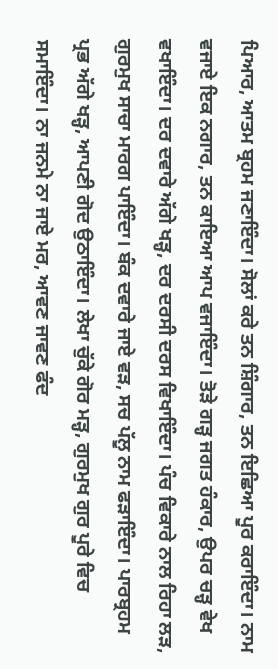ਪਿਆਰ, ਆਤਮ ਬ੍ਰਹਮ ਜਣਾਇੰਦਾ। ਸੋਲਾਂ ਕਰੇ ਤਨ ਸ਼ਿੰਗਾਰ, ਤਨ ਇਛਿਆ ਪੂਰ ਕਰਾਇੰਦਾ। ਨਾਮ ਵਜਾਏ ਇਕ ਨਗਾਰ, ਤਨ ਕਾਇਆ ਆਪ ਵਜਾਇੰਦਾ। ਤੋੜੇ ਗੜ੍ਹ ਜਗਤ ਹੰਕਾਰ, ਉਪਰ ਚੜ੍ਹ ਵੇਖ ਵਖਾਇੰਦਾ। ਦਰ ਦਵਾਰੇ ਅੱਗੇ ਖੜ੍ਹ, ਦਰ ਦਰਸੀ ਦਰਸ ਵਿਖਾਇੰਦਾ। ਪੰਚ ਵਿਕਾਰੇ ਨਾਲ ਰਿਹਾ ਲੜ, ਗੁਰਮੁਖ ਸਾਚਾ ਮਾਰਗ ਪਾਇੰਦਾ। ਬੰਕ ਦਵਾਰੇ ਜਾਏ ਵੜ, ਸਚ ਪੱਲੂ ਨਾਮ ਫੜਾਇੰਦਾ। ਪਾਰਬ੍ਰਹਮ ਪ੍ਰਭ ਅੱਗੇ ਖੜ੍ਹ, ਆਪਣੀ ਗੋਦ ਉਠਾਇੰਦਾ। ਲੇਖਾ ਚੁੱਕੇ ਗੋਰ ਮੜ੍ਹ, ਗੁਰਮੁਖ ਗੁਰ ਪੂਰੇ ਵਿਚ ਸਮਾਇੰਦਾ। ਨਾ ਜਨਮੇ ਨਾ ਜਾਏ ਮਰ, ਆਵਣ ਜਾਵਣ ਫੰਦ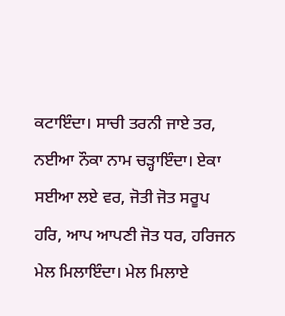ਕਟਾਇੰਦਾ। ਸਾਚੀ ਤਰਨੀ ਜਾਏ ਤਰ, ਨਈਆ ਨੌਕਾ ਨਾਮ ਚੜ੍ਹਾਇੰਦਾ। ਏਕਾ ਸਈਆ ਲਏ ਵਰ, ਜੋਤੀ ਜੋਤ ਸਰੂਪ ਹਰਿ, ਆਪ ਆਪਣੀ ਜੋਤ ਧਰ, ਹਰਿਜਨ ਮੇਲ ਮਿਲਾਇੰਦਾ। ਮੇਲ ਮਿਲਾਏ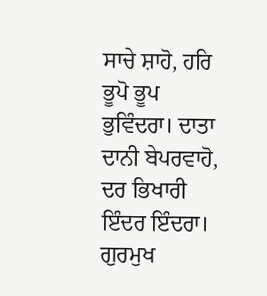ਸਾਚੇ ਸ਼ਾਹੋ, ਹਰਿ ਭੂਪੋ ਭੂਪ ਭੁਵਿੰਦਰਾ। ਦਾਤਾ ਦਾਨੀ ਬੇਪਰਵਾਹੋ, ਦਰ ਭਿਖਾਰੀ ਇੰਦਰ ਇੰਦਰਾ। ਗੁਰਮੁਖ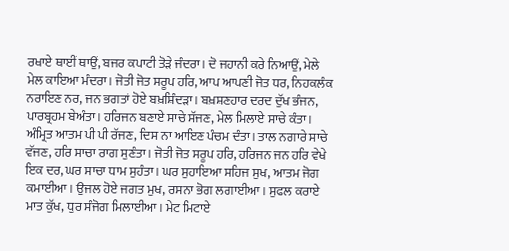ਰਖਾਏ ਥਾਈਂ ਥਾਉਂ, ਬਜਰ ਕਪਾਟੀ ਤੋੜੇ ਜੰਦਰਾ। ਦੋ ਜਹਾਨੀ ਕਰੇ ਨਿਆਉਂ, ਮੇਲੇ ਮੇਲ ਕਾਇਆ ਮੰਦਰਾ। ਜੋਤੀ ਜੋਤ ਸਰੂਪ ਹਰਿ, ਆਪ ਆਪਣੀ ਜੋਤ ਧਰ, ਨਿਹਕਲੰਕ ਨਰਾਇਣ ਨਰ, ਜਨ ਭਗਤਾਂ ਹੋਏ ਬਖ਼ਸ਼ਿੰਦੜਾ। ਬਖ਼ਸ਼ਣਹਾਰ ਦਰਦ ਦੁੱਖ ਭੰਜਨ, ਪਾਰਬ੍ਰਹਮ ਬੇਅੰਤਾ। ਹਰਿਜਨ ਬਣਾਏ ਸਾਚੇ ਸੱਜਣ, ਮੇਲ ਮਿਲਾਏ ਸਾਚੇ ਕੰਤਾ। ਅੰਮ੍ਰਿਤ ਆਤਮ ਪੀ ਪੀ ਰੱਜਣ, ਦਿਸ ਨਾ ਆਇਣ ਪੰਚਮ ਦੰਤਾ। ਤਾਲ ਨਗਾਰੇ ਸਾਚੇ ਵੱਜਣ, ਹਰਿ ਸਾਚਾ ਰਾਗ ਸੁਣੰਤਾ। ਜੋਤੀ ਜੋਤ ਸਰੂਪ ਹਰਿ, ਹਰਿਜਨ ਜਨ ਹਰਿ ਵੇਖੇ ਇਕ ਦਰ, ਘਰ ਸਾਚਾ ਧਾਮ ਸੁਹੰਤਾ। ਘਰ ਸੁਹਾਇਆ ਸਹਿਜ ਸੁਖ, ਆਤਮ ਜੋਗ ਕਮਾਈਆ। ਉਜਲ ਹੋਏ ਜਗਤ ਮੁਖ, ਰਸਨਾ ਭੋਗ ਲਗਾਈਆ। ਸੁਫਲ ਕਰਾਏ ਮਾਤ ਕੁੱਖ, ਧੁਰ ਸੰਜੋਗ ਮਿਲਾਈਆ। ਮੇਟ ਮਿਟਾਏ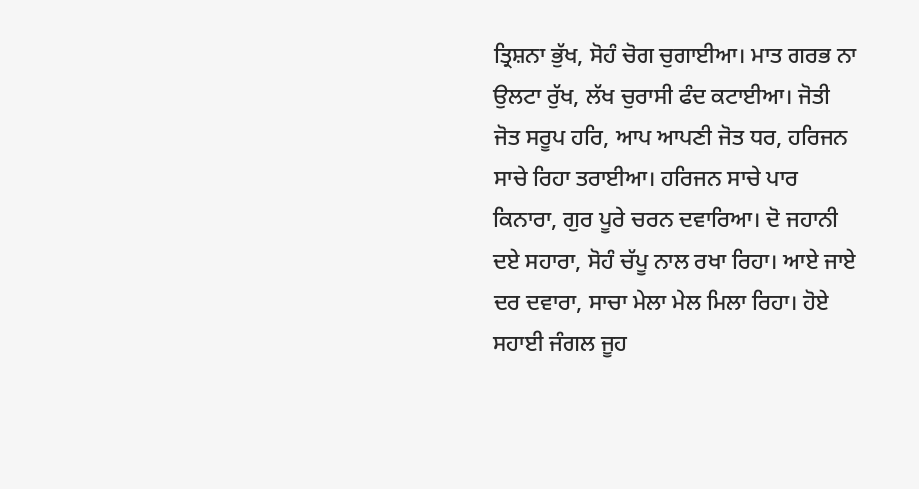ਤ੍ਰਿਸ਼ਨਾ ਭੁੱਖ, ਸੋਹੰ ਚੋਗ ਚੁਗਾਈਆ। ਮਾਤ ਗਰਭ ਨਾ ਉਲਟਾ ਰੁੱਖ, ਲੱਖ ਚੁਰਾਸੀ ਫੰਦ ਕਟਾਈਆ। ਜੋਤੀ ਜੋਤ ਸਰੂਪ ਹਰਿ, ਆਪ ਆਪਣੀ ਜੋਤ ਧਰ, ਹਰਿਜਨ ਸਾਚੇ ਰਿਹਾ ਤਰਾਈਆ। ਹਰਿਜਨ ਸਾਚੇ ਪਾਰ ਕਿਨਾਰਾ, ਗੁਰ ਪੂਰੇ ਚਰਨ ਦਵਾਰਿਆ। ਦੋ ਜਹਾਨੀ ਦਏ ਸਹਾਰਾ, ਸੋਹੰ ਚੱਪੂ ਨਾਲ ਰਖਾ ਰਿਹਾ। ਆਏ ਜਾਏ ਦਰ ਦਵਾਰਾ, ਸਾਚਾ ਮੇਲਾ ਮੇਲ ਮਿਲਾ ਰਿਹਾ। ਹੋਏ ਸਹਾਈ ਜੰਗਲ ਜੂਹ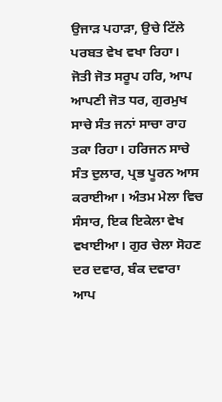ਉਜਾੜ ਪਹਾੜਾ, ਉਚੇ ਟਿੱਲੇ ਪਰਬਤ ਵੇਖ ਵਖਾ ਰਿਹਾ। ਜੋਤੀ ਜੋਤ ਸਰੂਪ ਹਰਿ, ਆਪ ਆਪਣੀ ਜੋਤ ਧਰ, ਗੁਰਮੁਖ ਸਾਚੇ ਸੰਤ ਜਨਾਂ ਸਾਚਾ ਰਾਹ ਤਕਾ ਰਿਹਾ। ਹਰਿਜਨ ਸਾਚੇ ਸੰਤ ਦੁਲਾਰ, ਪ੍ਰਭ ਪੂਰਨ ਆਸ ਕਰਾਈਆ। ਅੰਤਮ ਮੇਲਾ ਵਿਚ ਸੰਸਾਰ, ਇਕ ਇਕੇਲਾ ਵੇਖ ਵਖਾਈਆ। ਗੁਰ ਚੇਲਾ ਸੋਹਣ ਦਰ ਦਵਾਰ, ਬੰਕ ਦਵਾਰਾ ਆਪ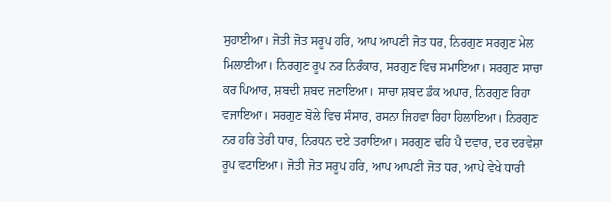ਸੁਹਾਈਆ। ਜੋਤੀ ਜੋਤ ਸਰੂਪ ਹਰਿ, ਆਪ ਆਪਣੀ ਜੋਤ ਧਰ, ਨਿਰਗੁਣ ਸਰਗੁਣ ਮੇਲ ਮਿਲਾਈਆ। ਨਿਰਗੁਣ ਰੂਪ ਨਰ ਨਿਰੰਕਾਰ, ਸਰਗੁਣ ਵਿਚ ਸਮਾਇਆ। ਸਰਗੁਣ ਸਾਚਾ ਕਰ ਪਿਆਰ, ਸ਼ਬਦੀ ਸ਼ਬਦ ਜਣਾਇਆ। ਸਾਚਾ ਸ਼ਬਦ ਡੰਕ ਅਪਾਰ, ਨਿਰਗੁਣ ਰਿਹਾ ਵਜਾਇਆ। ਸਰਗੁਣ ਬੋਲੇ ਵਿਚ ਸੰਸਾਰ, ਰਸਨਾ ਜਿਹਵਾ ਰਿਹਾ ਹਿਲਾਇਆ। ਨਿਰਗੁਣ ਨਰ ਹਰਿ ਤੇਰੀ ਧਾਰ, ਨਿਰਧਨ ਦਏ ਤਰਾਇਆ। ਸਰਗੁਣ ਢਹਿ ਪੈ ਦਵਾਰ, ਦਰ ਦਰਵੇਸ਼ਾ ਰੂਪ ਵਟਾਇਆ। ਜੋਤੀ ਜੋਤ ਸਰੂਪ ਹਰਿ, ਆਪ ਆਪਣੀ ਜੋਤ ਧਰ, ਆਪੇ ਵੇਖੇ ਧਾਰੀ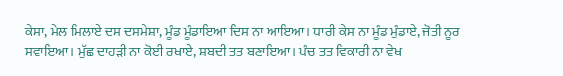ਕੇਸਾ, ਮੇਲ ਮਿਲਾਏ ਦਸ ਦਸਮੇਸ਼ਾ, ਮੂੰਡ ਮੂੰਡਾਇਆ ਦਿਸ ਨਾ ਆਇਆ। ਧਾਰੀ ਕੇਸ ਨਾ ਮੂੰਡ ਮੁੰਡਾਏ, ਜੋਤੀ ਨੂਰ ਸਵਾਇਆ। ਮੁੱਛ ਦਾਹੜੀ ਨਾ ਕੋਈ ਰਖਾਏ, ਸ਼ਬਦੀ ਤਤ ਬਣਾਇਆ। ਪੰਚ ਤਤ ਵਿਕਾਰੀ ਨਾ ਵੇਖ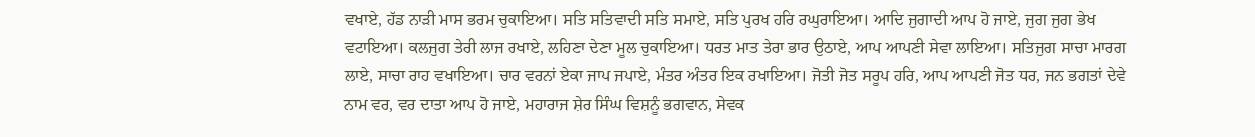ਵਖਾਏ, ਹੱਡ ਨਾੜੀ ਮਾਸ ਭਰਮ ਚੁਕਾਇਆ। ਸਤਿ ਸਤਿਵਾਦੀ ਸਤਿ ਸਮਾਏ, ਸਤਿ ਪੁਰਖ ਹਰਿ ਰਘੁਰਾਇਆ। ਆਦਿ ਜੁਗਾਦੀ ਆਪ ਹੋ ਜਾਏ, ਜੁਗ ਜੁਗ ਭੇਖ ਵਟਾਇਆ। ਕਲਜੁਗ ਤੇਰੀ ਲਾਜ ਰਖਾਏ, ਲਹਿਣਾ ਦੇਣਾ ਮੂਲ ਚੁਕਾਇਆ। ਧਰਤ ਮਾਤ ਤੇਰਾ ਭਾਰ ਉਠਾਏ, ਆਪ ਆਪਣੀ ਸੇਵਾ ਲਾਇਆ। ਸਤਿਜੁਗ ਸਾਚਾ ਮਾਰਗ ਲਾਏ, ਸਾਚਾ ਰਾਹ ਵਖਾਇਆ। ਚਾਰ ਵਰਨਾਂ ਏਕਾ ਜਾਪ ਜਪਾਏ, ਮੰਤਰ ਅੰਤਰ ਇਕ ਰਖਾਇਆ। ਜੋਤੀ ਜੋਤ ਸਰੂਪ ਹਰਿ, ਆਪ ਆਪਣੀ ਜੋਤ ਧਰ, ਜਨ ਭਗਤਾਂ ਦੇਵੇ ਨਾਮ ਵਰ, ਵਰ ਦਾਤਾ ਆਪ ਹੋ ਜਾਏ, ਮਹਾਰਾਜ ਸ਼ੇਰ ਸਿੰਘ ਵਿਸ਼ਨੂੰ ਭਗਵਾਨ, ਸੇਵਕ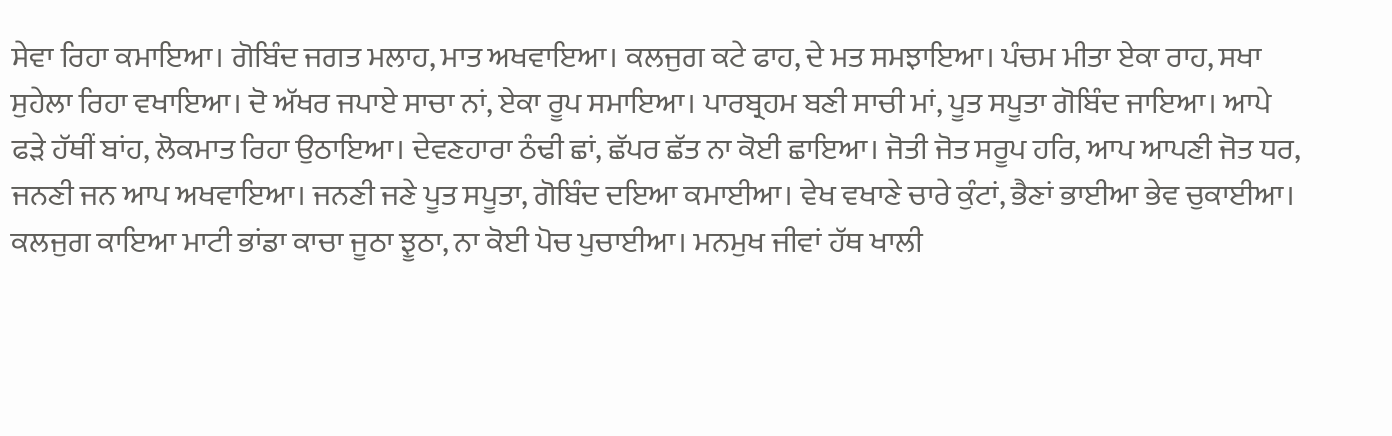ਸੇਵਾ ਰਿਹਾ ਕਮਾਇਆ। ਗੋਬਿੰਦ ਜਗਤ ਮਲਾਹ, ਮਾਤ ਅਖਵਾਇਆ। ਕਲਜੁਗ ਕਟੇ ਫਾਹ, ਦੇ ਮਤ ਸਮਝਾਇਆ। ਪੰਚਮ ਮੀਤਾ ਏਕਾ ਰਾਹ, ਸਖਾ ਸੁਹੇਲਾ ਰਿਹਾ ਵਖਾਇਆ। ਦੋ ਅੱਖਰ ਜਪਾਏ ਸਾਚਾ ਨਾਂ, ਏਕਾ ਰੂਪ ਸਮਾਇਆ। ਪਾਰਬ੍ਰਹਮ ਬਣੀ ਸਾਚੀ ਮਾਂ, ਪੂਤ ਸਪੂਤਾ ਗੋਬਿੰਦ ਜਾਇਆ। ਆਪੇ ਫੜੇ ਹੱਥੀਂ ਬਾਂਹ, ਲੋਕਮਾਤ ਰਿਹਾ ਉਠਾਇਆ। ਦੇਵਣਹਾਰਾ ਠੰਢੀ ਛਾਂ, ਛੱਪਰ ਛੱਤ ਨਾ ਕੋਈ ਛਾਇਆ। ਜੋਤੀ ਜੋਤ ਸਰੂਪ ਹਰਿ, ਆਪ ਆਪਣੀ ਜੋਤ ਧਰ, ਜਨਣੀ ਜਨ ਆਪ ਅਖਵਾਇਆ। ਜਨਣੀ ਜਣੇ ਪੂਤ ਸਪੂਤਾ, ਗੋਬਿੰਦ ਦਇਆ ਕਮਾਈਆ। ਵੇਖ ਵਖਾਣੇ ਚਾਰੇ ਕੁੰਟਾਂ, ਭੈਣਾਂ ਭਾਈਆ ਭੇਵ ਚੁਕਾਈਆ। ਕਲਜੁਗ ਕਾਇਆ ਮਾਟੀ ਭਾਂਡਾ ਕਾਚਾ ਜੂਠਾ ਝੂਠਾ, ਨਾ ਕੋਈ ਪੋਚ ਪੁਚਾਈਆ। ਮਨਮੁਖ ਜੀਵਾਂ ਹੱਥ ਖਾਲੀ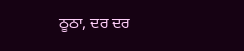ਠੂਠਾ, ਦਰ ਦਰ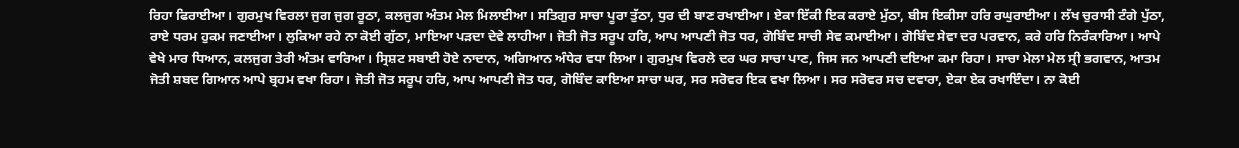ਰਿਹਾ ਫਿਰਾਈਆ। ਗੁਰਮੁਖ ਵਿਰਲਾ ਜੁਗ ਜੁਗ ਰੂਠਾ, ਕਲਜੁਗ ਅੰਤਮ ਮੇਲ ਮਿਲਾਈਆ। ਸਤਿਗੁਰ ਸਾਚਾ ਪੂਰਾ ਤੁੱਠਾ, ਧੁਰ ਦੀ ਬਾਣ ਰਖਾਈਆ। ਏਕਾ ਇੱਕੀ ਇਕ ਕਰਾਏ ਮੁੱਠਾ, ਬੀਸ ਇਕੀਸਾ ਹਰਿ ਰਘੁਰਾਈਆ। ਲੱਖ ਚੁਰਾਸੀ ਟੰਗੇ ਪੁੱਠਾ, ਰਾਏ ਧਰਮ ਹੁਕਮ ਜਣਾਈਆ। ਲੁਕਿਆ ਰਹੇ ਨਾ ਕੋਈ ਗੁੱਠਾ, ਮਾਇਆ ਪੜਦਾ ਦੇਵੇ ਲਾਹੀਆ। ਜੋਤੀ ਜੋਤ ਸਰੂਪ ਹਰਿ, ਆਪ ਆਪਣੀ ਜੋਤ ਧਰ, ਗੋਬਿੰਦ ਸਾਚੀ ਸੇਵ ਕਮਾਈਆ। ਗੋਬਿੰਦ ਸੇਵਾ ਦਰ ਪਰਵਾਨ, ਕਰੇ ਹਰਿ ਨਿਰੰਕਾਰਿਆ। ਆਪੇ ਵੇਖੇ ਮਾਰ ਧਿਆਨ, ਕਲਜੁਗ ਤੇਰੀ ਅੰਤਮ ਵਾਰਿਆ। ਸ੍ਰਿਸ਼ਟ ਸਬਾਈ ਹੋਏ ਨਾਦਾਨ, ਅਗਿਆਨ ਅੰਧੇਰ ਵਧਾ ਲਿਆ। ਗੁਰਮੁਖ ਵਿਰਲੇ ਦਰ ਘਰ ਸਾਚਾ ਪਾਣ, ਜਿਸ ਜਨ ਆਪਣੀ ਦਇਆ ਕਮਾ ਰਿਹਾ। ਸਾਚਾ ਮੇਲਾ ਮੇਲ ਸ੍ਰੀ ਭਗਵਾਨ, ਆਤਮ ਜੋਤੀ ਸ਼ਬਦ ਗਿਆਨ ਆਪੇ ਬ੍ਰਹਮ ਵਖਾ ਰਿਹਾ। ਜੋਤੀ ਜੋਤ ਸਰੂਪ ਹਰਿ, ਆਪ ਆਪਣੀ ਜੋਤ ਧਰ, ਗੋਬਿੰਦ ਕਾਇਆ ਸਾਚਾ ਘਰ, ਸਰ ਸਰੋਵਰ ਇਕ ਵਖਾ ਲਿਆ। ਸਰ ਸਰੋਵਰ ਸਚ ਦਵਾਰਾ, ਏਕਾ ਏਕ ਰਖਾਇੰਦਾ। ਨਾ ਕੋਈ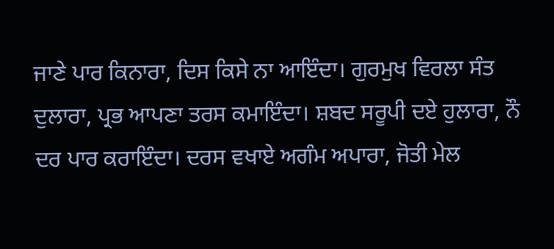ਜਾਣੇ ਪਾਰ ਕਿਨਾਰਾ, ਦਿਸ ਕਿਸੇ ਨਾ ਆਇੰਦਾ। ਗੁਰਮੁਖ ਵਿਰਲਾ ਸੰਤ ਦੁਲਾਰਾ, ਪ੍ਰਭ ਆਪਣਾ ਤਰਸ ਕਮਾਇੰਦਾ। ਸ਼ਬਦ ਸਰੂਪੀ ਦਏ ਹੁਲਾਰਾ, ਨੌ ਦਰ ਪਾਰ ਕਰਾਇੰਦਾ। ਦਰਸ ਵਖਾਏ ਅਗੰਮ ਅਪਾਰਾ, ਜੋਤੀ ਮੇਲ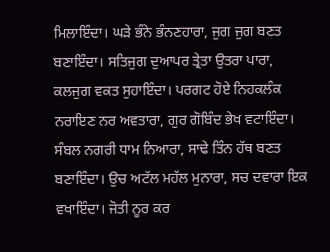ਮਿਲਾਇੰਦਾ। ਘੜੇ ਭੰਨੇ ਭੰਨਣਹਾਰਾ, ਜੁਗ ਜੁਗ ਬਣਤ ਬਣਾਇੰਦਾ। ਸਤਿਜੁਗ ਦੁਆਪਰ ਤ੍ਰੇਤਾ ਉਤਰਾ ਪਾਰਾ, ਕਲਜੁਗ ਵਕਤ ਸੁਹਾਇੰਦਾ। ਪਰਗਟ ਹੋਏ ਨਿਹਕਲੰਕ ਨਰਾਇਣ ਨਰ ਅਵਤਾਰਾ, ਗੁਰ ਗੋਬਿੰਦ ਭੇਖ ਵਟਾਇੰਦਾ। ਸੰਬਲ ਨਗਰੀ ਧਾਮ ਨਿਆਰਾ, ਸਾਢੇ ਤਿੰਨ ਹੱਥ ਬਣਤ ਬਣਾਇੰਦਾ। ਉਚ ਅਟੱਲ ਮਹੱਲ ਮੁਨਾਰਾ, ਸਚ ਦਵਾਰਾ ਇਕ ਵਖਾਇੰਦਾ। ਜੋਤੀ ਨੂਰ ਕਰ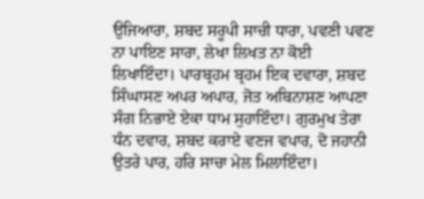ਉਜਿਆਰਾ, ਸ਼ਬਦ ਸਰੂਪੀ ਸਾਚੀ ਧਾਰਾ, ਪਵਣੀ ਪਵਣ ਨਾ ਪਾਇਣ ਸਾਰਾ, ਲੇਖਾ ਲਿਖਤ ਨਾ ਕੋਈ ਲਿਖਾਇੰਦਾ। ਪਾਰਬ੍ਰਹਮ ਬ੍ਰਹਮ ਇਕ ਦਵਾਰਾ, ਸ਼ਬਦ ਸਿੰਘਾਸਣ ਅਪਰ ਅਪਾਰ, ਜੋਤ ਅਬਿਨਾਸ਼ਣ ਆਪਣਾ ਸੰਗ ਨਿਭਾਏ ਏਕਾ ਧਾਮ ਸੁਹਾਇੰਦਾ। ਗੁਰਮੁਖ ਤੇਰਾ ਧੰਨ ਦਵਾਰ, ਸ਼ਬਦ ਕਰਾਏ ਵਣਜ ਵਪਾਰ, ਦੋ ਜਹਾਨੀ ਉਤਰੇ ਪਾਰ, ਹਰਿ ਸਾਚਾ ਮੇਲ ਮਿਲਾਇੰਦਾ।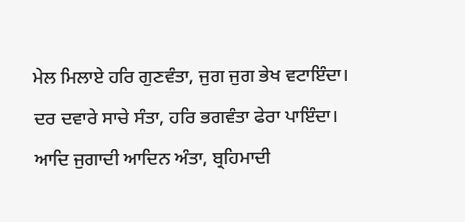ਮੇਲ ਮਿਲਾਏ ਹਰਿ ਗੁਣਵੰਤਾ, ਜੁਗ ਜੁਗ ਭੇਖ ਵਟਾਇੰਦਾ। ਦਰ ਦਵਾਰੇ ਸਾਚੇ ਸੰਤਾ, ਹਰਿ ਭਗਵੰਤਾ ਫੇਰਾ ਪਾਇੰਦਾ। ਆਦਿ ਜੁਗਾਦੀ ਆਦਿਨ ਅੰਤਾ, ਬ੍ਰਹਿਮਾਦੀ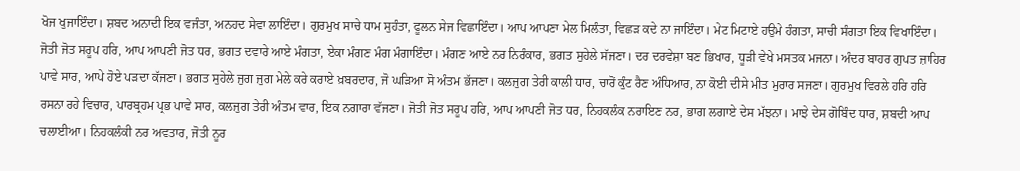ਖੋਜ ਖੁਜਾਇੰਦਾ। ਸ਼ਬਦ ਅਨਾਦੀ ਇਕ ਵਜੰਤਾ, ਅਨਹਦ ਸੇਵਾ ਲਾਇੰਦਾ। ਗੁਰਮੁਖ ਸਾਚੇ ਧਾਮ ਸੁਹੰਤਾ, ਫੂਲਨ ਸੇਜ ਵਿਛਾਇੰਦਾ। ਆਪ ਆਪਣਾ ਮੇਲ ਮਿਲੰਤਾ, ਵਿਛੜ ਕਦੇ ਨਾ ਜਾਇੰਦਾ। ਮੇਟ ਮਿਟਾਏ ਹਉਮੇ ਹੰਗਤਾ, ਸਾਚੀ ਸੰਗਤਾ ਇਕ ਵਿਖਾਇੰਦਾ। ਜੋਤੀ ਜੋਤ ਸਰੂਪ ਹਰਿ, ਆਪ ਆਪਣੀ ਜੋਤ ਧਰ, ਭਗਤ ਦਵਾਰੇ ਆਏ ਮੰਗਤਾ, ਏਕਾ ਮੰਗਣ ਮੰਗ ਮੰਗਾਇੰਦਾ। ਮੰਗਣ ਆਏ ਨਰ ਨਿਰੰਕਾਰ, ਭਗਤ ਸੁਹੇਲੇ ਸੱਜਣਾ। ਦਰ ਦਰਵੇਸ਼ਾ ਬਣ ਭਿਖਾਰ, ਧੂੜੀ ਵੇਖੇ ਮਸਤਕ ਮਜਨਾ। ਅੰਦਰ ਬਾਹਰ ਗੁਪਤ ਜ਼ਾਹਿਰ ਪਾਵੇ ਸਾਰ, ਆਪੇ ਹੋਏ ਪੜਦਾ ਕੱਜਣਾ। ਭਗਤ ਸੁਹੇਲੇ ਜੁਗ ਜੁਗ ਮੇਲੇ ਕਰੇ ਕਰਾਏ ਖ਼ਬਰਦਾਰ, ਜੋ ਘੜਿਆ ਸੋ ਅੰਤਮ ਭੱਜਣਾ। ਕਲਜੁਗ ਤੇਰੀ ਕਾਲੀ ਧਾਰ, ਚਾਰੋਂ ਕੁੰਟ ਰੈਣ ਅੰਧਿਆਰ, ਨਾ ਕੋਈ ਦੀਸੇ ਮੀਤ ਮੁਰਾਰ ਸਜਣਾ। ਗੁਰਮੁਖ ਵਿਰਲੇ ਹਰਿ ਹਰਿ ਰਸਨਾ ਰਹੇ ਵਿਚਾਰ, ਪਾਰਬ੍ਰਹਮ ਪ੍ਰਭ ਪਾਵੇ ਸਾਰ, ਕਲਜੁਗ ਤੇਰੀ ਅੰਤਮ ਵਾਰ, ਇਕ ਨਗਾਰਾ ਵੱਜਣਾ। ਜੋਤੀ ਜੋਤ ਸਰੂਪ ਹਰਿ, ਆਪ ਆਪਣੀ ਜੋਤ ਧਰ, ਨਿਹਕਲੰਕ ਨਰਾਇਣ ਨਰ, ਭਾਗ ਲਗਾਏ ਦੇਸ ਮੱਝਨਾ। ਮਾਝੇ ਦੇਸ ਗੋਬਿੰਦ ਧਾਰ, ਸ਼ਬਦੀ ਆਪ ਚਲਾਈਆ। ਨਿਹਕਲੰਕੀ ਨਰ ਅਵਤਾਰ, ਜੋਤੀ ਨੂਰ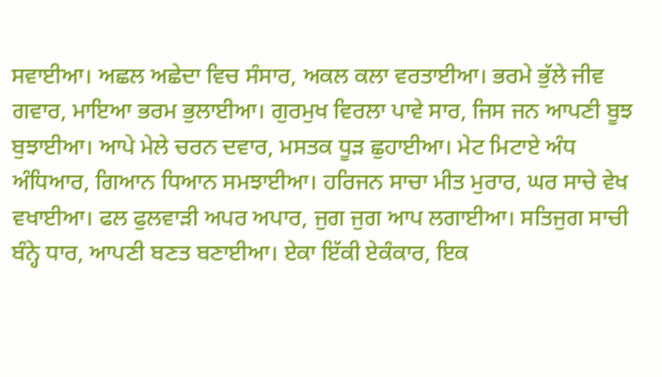ਸਵਾਈਆ। ਅਛਲ ਅਛੇਦਾ ਵਿਚ ਸੰਸਾਰ, ਅਕਲ ਕਲਾ ਵਰਤਾਈਆ। ਭਰਮੇ ਭੁੱਲੇ ਜੀਵ ਗਵਾਰ, ਮਾਇਆ ਭਰਮ ਭੁਲਾਈਆ। ਗੁਰਮੁਖ ਵਿਰਲਾ ਪਾਵੇ ਸਾਰ, ਜਿਸ ਜਨ ਆਪਣੀ ਬੂਝ ਬੁਝਾਈਆ। ਆਪੇ ਮੇਲੇ ਚਰਨ ਦਵਾਰ, ਮਸਤਕ ਧੂੜ ਛੁਹਾਈਆ। ਮੇਟ ਮਿਟਾਏ ਅੰਧ ਅੰਧਿਆਰ, ਗਿਆਨ ਧਿਆਨ ਸਮਝਾਈਆ। ਹਰਿਜਨ ਸਾਚਾ ਮੀਤ ਮੁਰਾਰ, ਘਰ ਸਾਚੇ ਵੇਖ ਵਖਾਈਆ। ਫਲ ਫੁਲਵਾੜੀ ਅਪਰ ਅਪਾਰ, ਜੁਗ ਜੁਗ ਆਪ ਲਗਾਈਆ। ਸਤਿਜੁਗ ਸਾਚੀ ਬੰਨ੍ਹੇ ਧਾਰ, ਆਪਣੀ ਬਣਤ ਬਣਾਈਆ। ਏਕਾ ਇੱਕੀ ਏਕੰਕਾਰ, ਇਕ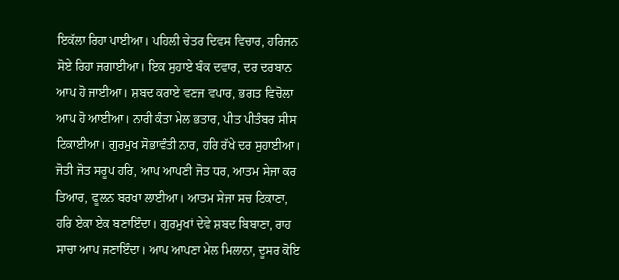ਇਕੱਲਾ ਰਿਹਾ ਪਾਈਆ। ਪਹਿਲੀ ਚੇਤਰ ਦਿਵਸ ਵਿਚਾਰ, ਹਰਿਜਨ ਸੋਏ ਰਿਹਾ ਜਗਾਈਆ। ਇਕ ਸੁਹਾਏ ਬੰਕ ਦਵਾਰ, ਦਰ ਦਰਬਾਨ ਆਪ ਹੋ ਜਾਈਆ। ਸ਼ਬਦ ਕਰਾਏ ਵਣਜ ਵਪਾਰ, ਭਗਤ ਵਿਚੋਲਾ ਆਪ ਹੋ ਆਈਆ। ਨਾਰੀ ਕੰਤਾ ਮੇਲ ਭਤਾਰ, ਪੀਤ ਪੀਤੰਬਰ ਸੀਸ ਟਿਕਾਈਆ। ਗੁਰਮੁਖ ਸੋਭਾਵੰਤੀ ਨਾਰ, ਹਰਿ ਰੱਖੇ ਦਰ ਸੁਹਾਈਆ। ਜੋਤੀ ਜੋਤ ਸਰੂਪ ਹਰਿ, ਆਪ ਆਪਣੀ ਜੋਤ ਧਰ, ਆਤਮ ਸੇਜਾ ਕਰ ਤਿਆਰ, ਫੂਲਨ ਬਰਖਾ ਲਾਈਆ। ਆਤਮ ਸੇਜਾ ਸਚ ਟਿਕਾਣਾ, ਹਰਿ ਏਕਾ ਏਕ ਬਣਾਇੰਦਾ। ਗੁਰਮੁਖਾਂ ਦੇਵੇ ਸ਼ਬਦ ਬਿਬਾਣਾ, ਰਾਹ ਸਾਚਾ ਆਪ ਜਣਾਇੰਦਾ। ਆਪ ਆਪਣਾ ਮੇਲ ਮਿਲਾਨਾ, ਦੂਸਰ ਕੋਇ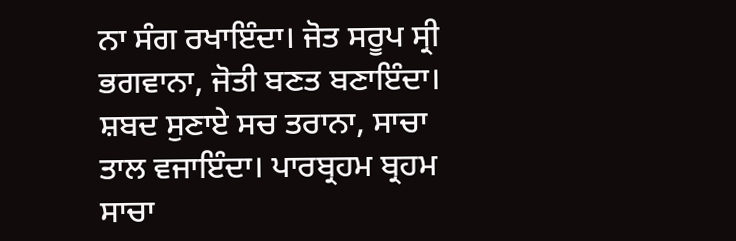ਨਾ ਸੰਗ ਰਖਾਇੰਦਾ। ਜੋਤ ਸਰੂਪ ਸ੍ਰੀ ਭਗਵਾਨਾ, ਜੋਤੀ ਬਣਤ ਬਣਾਇੰਦਾ। ਸ਼ਬਦ ਸੁਣਾਏ ਸਚ ਤਰਾਨਾ, ਸਾਚਾ ਤਾਲ ਵਜਾਇੰਦਾ। ਪਾਰਬ੍ਰਹਮ ਬ੍ਰਹਮ ਸਾਚਾ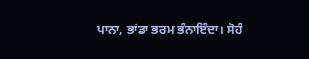ਪਾਨਾ, ਭਾਂਡਾ ਭਰਮ ਭੰਨਾਇੰਦਾ। ਸੋਹੰ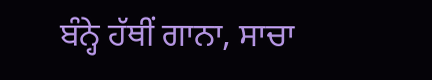ਬੰਨ੍ਹੇ ਹੱਥੀਂ ਗਾਨਾ, ਸਾਚਾ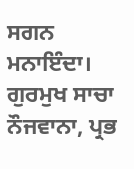ਸਗਨ ਮਨਾਇੰਦਾ। ਗੁਰਮੁਖ ਸਾਚਾ ਨੌਜਵਾਨਾ, ਪ੍ਰਭ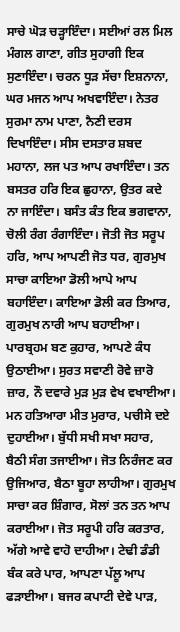ਸਾਚੇ ਘੋੜ ਚੜ੍ਹਾਇੰਦਾ। ਸਈਆਂ ਰਲ ਮਿਲ ਮੰਗਲ ਗਾਣਾ, ਗੀਤ ਸੁਹਾਗੀ ਇਕ ਸੁਣਾਇੰਦਾ। ਚਰਨ ਧੂੜ ਸੱਚਾ ਇਸ਼ਨਾਨਾ, ਘਰ ਮਜਨ ਆਪ ਅਖਵਾਇੰਦਾ। ਨੇਤਰ ਸੁਰਮਾ ਨਾਮ ਪਾਣਾ, ਨੈਣੀ ਦਰਸ ਦਿਖਾਇੰਦਾ। ਸੀਸ ਦਸਤਾਰ ਸ਼ਬਦ ਮਹਾਨਾ, ਲਜ ਪਤ ਆਪ ਰਖਾਇੰਦਾ। ਤਨ ਬਸਤਰ ਹਰਿ ਇਕ ਛੁਹਾਨਾ, ਉਤਰ ਕਦੇ ਨਾ ਜਾਇੰਦਾ। ਬਸੰਤ ਕੰਤ ਇਕ ਭਗਵਾਨਾ, ਚੋਲੀ ਰੰਗ ਰੰਗਾਇੰਦਾ। ਜੋਤੀ ਜੋਤ ਸਰੂਪ ਹਰਿ, ਆਪ ਆਪਣੀ ਜੋਤ ਧਰ, ਗੁਰਮੁਖ ਸਾਚਾ ਕਾਇਆ ਡੋਲੀ ਆਪੇ ਆਪ ਬਹਾਇੰਦਾ। ਕਾਇਆ ਡੋਲੀ ਕਰ ਤਿਆਰ, ਗੁਰਮੁਖ ਨਾਰੀ ਆਪ ਬਹਾਈਆ। ਪਾਰਬ੍ਰਹਮ ਬਣ ਕੁਹਾਰ, ਆਪਣੇ ਕੰਧ ਉਠਾਈਆ। ਸੁਰਤ ਸਵਾਣੀ ਰੋਵੇ ਜ਼ਾਰੋ ਜ਼ਾਰ, ਨੌ ਦਵਾਰੇ ਮੁੜ ਮੁੜ ਵੇਖ ਵਖਾਈਆ। ਮਨ ਹਤਿਆਰਾ ਮੀਤ ਮੁਰਾਰ, ਪਚੀਸੇ ਦਏ ਦੁਹਾਈਆ। ਬੁੱਧੀ ਸਖੀ ਸਖਾ ਸਹਾਰ, ਬੈਠੀ ਸੰਗ ਤਜਾਈਆ। ਜੋਤ ਨਿਰੰਜਣ ਕਰ ਉਜਿਆਰ, ਬੈਠਾ ਬੂਹਾ ਲਾਹੀਆ। ਗੁਰਮੁਖ ਸਾਚਾ ਕਰ ਸ਼ਿੰਗਾਰ, ਸੋਲਾਂ ਤਨ ਤਨ ਆਪ ਕਰਾਈਆ। ਜੋਤ ਸਰੂਪੀ ਹਰਿ ਕਰਤਾਰ, ਅੱਗੇ ਆਵੇ ਵਾਹੋ ਦਾਹੀਆ। ਟੇਢੀ ਡੰਡੀ ਬੰਕ ਕਰੇ ਪਾਰ, ਆਪਣਾ ਪੱਲੂ ਆਪ ਫੜਾਈਆ। ਬਜਰ ਕਪਾਟੀ ਦੇਵੇ ਪਾੜ,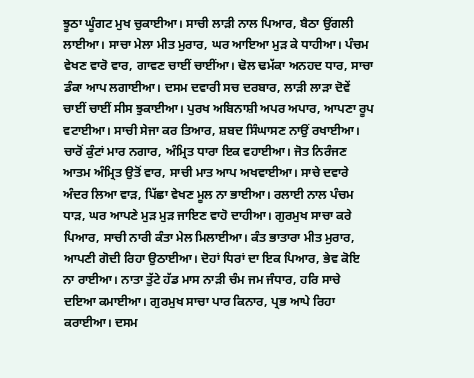ਝੂਠਾ ਘੂੰਗਟ ਮੁਖ ਚੁਕਾਈਆ। ਸਾਚੀ ਲਾੜੀ ਨਾਲ ਪਿਆਰ, ਬੈਠਾ ਉਂਗਲੀ ਲਾਈਆ। ਸਾਚਾ ਮੇਲਾ ਮੀਤ ਮੁਰਾਰ, ਘਰ ਆਇਆ ਮੁੜ ਕੇ ਧਾਹੀਆ। ਪੰਚਮ ਵੇਖਣ ਵਾਰੋ ਵਾਰ, ਗਾਵਣ ਚਾਈਂ ਚਾਈਂਆ। ਢੋਲ ਢਮੱਕਾ ਅਨਹਦ ਧਾਰ, ਸਾਚਾ ਡੰਕਾ ਆਪ ਲਗਾਈਆ। ਦਸਮ ਦਵਾਰੀ ਸਚ ਦਰਬਾਰ, ਲਾੜੀ ਲਾੜਾ ਦੋਵੇਂ ਚਾਈਂ ਚਾਈਂ ਸੀਸ ਝੁਕਾਈਆ। ਪੁਰਖ ਅਬਿਨਾਸ਼ੀ ਅਪਰ ਅਪਾਰ, ਆਪਣਾ ਰੂਪ ਵਟਾਈਆ। ਸਾਚੀ ਸੇਜਾ ਕਰ ਤਿਆਰ, ਸ਼ਬਦ ਸਿੰਘਾਸਣ ਨਾਉਂ ਰਖਾਈਆ। ਚਾਰੋਂ ਕੁੰਟਾਂ ਮਾਰ ਨਗਾਰ, ਅੰਮ੍ਰਿਤ ਧਾਰਾ ਇਕ ਵਹਾਈਆ। ਜੋਤ ਨਿਰੰਜਣ ਆਤਮ ਅੰਮ੍ਰਿਤ ਉਤੋਂ ਵਾਰ, ਸਾਚੀ ਮਾਤ ਆਪ ਅਖਵਾਈਆ। ਸਾਚੇ ਦਵਾਰੇ ਅੰਦਰ ਲਿਆ ਵਾੜ, ਪਿੱਛਾ ਵੇਖਣ ਮੂਲ ਨਾ ਭਾਈਆ। ਰਲਾਈ ਨਾਲ ਪੰਚਮ ਧਾੜ, ਘਰ ਆਪਣੇ ਮੁੜ ਮੁੜ ਜਾਇਣ ਵਾਹੋ ਦਾਹੀਆ। ਗੁਰਮੁਖ ਸਾਚਾ ਕਰੇ ਪਿਆਰ, ਸਾਚੀ ਨਾਰੀ ਕੰਤਾ ਮੇਲ ਮਿਲਾਈਆ। ਕੰਤ ਭਾਤਾਰਾ ਮੀਤ ਮੁਰਾਰ, ਆਪਣੀ ਗੋਦੀ ਰਿਹਾ ਉਠਾਈਆ। ਦੋਹਾਂ ਧਿਰਾਂ ਦਾ ਇਕ ਪਿਆਰ, ਭੇਵ ਕੋਇ ਨਾ ਰਾਈਆ। ਨਾਤਾ ਤੁੱਟੇ ਹੱਡ ਮਾਸ ਨਾੜੀ ਚੰਮ ਜਮ ਜੰਧਾਰ, ਹਰਿ ਸਾਚੇ ਦਇਆ ਕਮਾਈਆ। ਗੁਰਮੁਖ ਸਾਚਾ ਪਾਰ ਕਿਨਾਰ, ਪ੍ਰਭ ਆਪੇ ਰਿਹਾ ਕਰਾਈਆ। ਦਸਮ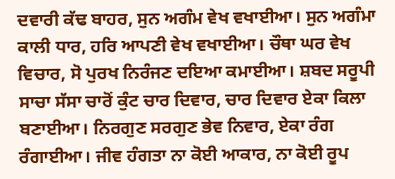ਦਵਾਰੀ ਕੱਢ ਬਾਹਰ, ਸੁਨ ਅਗੰਮ ਵੇਖ ਵਖਾਈਆ। ਸੁਨ ਅਗੰਮਾ ਕਾਲੀ ਧਾਰ, ਹਰਿ ਆਪਣੀ ਵੇਖ ਵਖਾਈਆ। ਚੌਥਾ ਘਰ ਵੇਖ ਵਿਚਾਰ, ਸੋ ਪੁਰਖ ਨਿਰੰਜਣ ਦਇਆ ਕਮਾਈਆ। ਸ਼ਬਦ ਸਰੂਪੀ ਸਾਚਾ ਸੱਸਾ ਚਾਰੋਂ ਕੁੰਟ ਚਾਰ ਦਿਵਾਰ, ਚਾਰ ਦਿਵਾਰ ਏਕਾ ਕਿਲਾ ਬਣਾਈਆ। ਨਿਰਗੁਣ ਸਰਗੁਣ ਭੇਵ ਨਿਵਾਰ, ਏਕਾ ਰੰਗ ਰੰਗਾਈਆ। ਜੀਵ ਹੰਗਤਾ ਨਾ ਕੋਈ ਆਕਾਰ, ਨਾ ਕੋਈ ਰੂਪ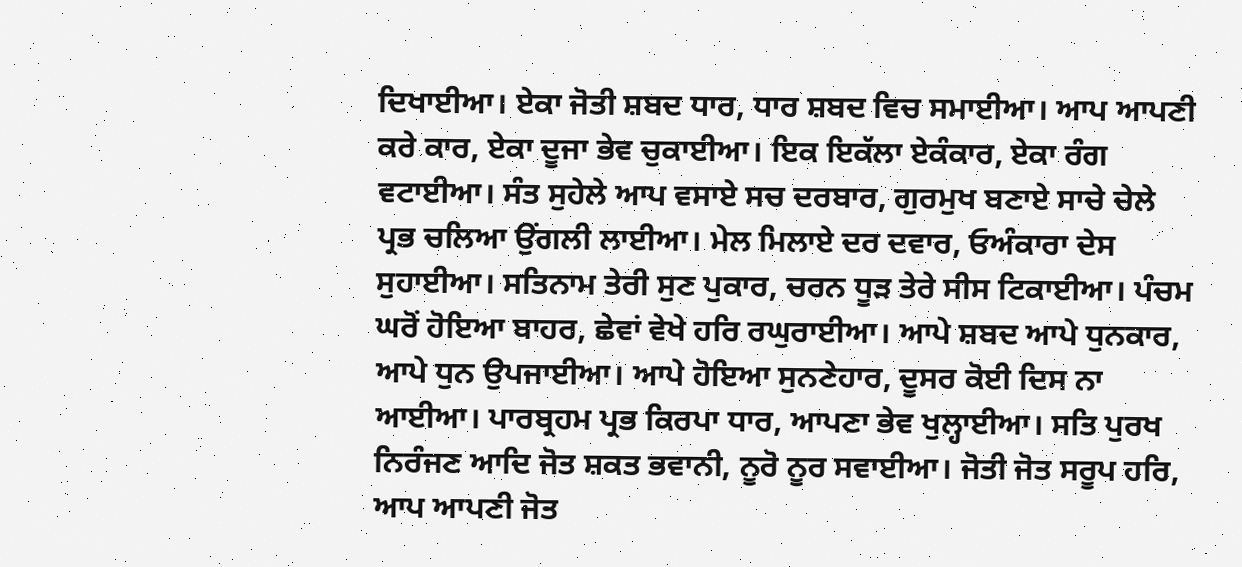ਦਿਖਾਈਆ। ਏਕਾ ਜੋਤੀ ਸ਼ਬਦ ਧਾਰ, ਧਾਰ ਸ਼ਬਦ ਵਿਚ ਸਮਾਈਆ। ਆਪ ਆਪਣੀ ਕਰੇ ਕਾਰ, ਏਕਾ ਦੂਜਾ ਭੇਵ ਚੁਕਾਈਆ। ਇਕ ਇਕੱਲਾ ਏਕੰਕਾਰ, ਏਕਾ ਰੰਗ ਵਟਾਈਆ। ਸੰਤ ਸੁਹੇਲੇ ਆਪ ਵਸਾਏ ਸਚ ਦਰਬਾਰ, ਗੁਰਮੁਖ ਬਣਾਏ ਸਾਚੇ ਚੇਲੇ ਪ੍ਰਭ ਚਲਿਆ ਉਂਗਲੀ ਲਾਈਆ। ਮੇਲ ਮਿਲਾਏ ਦਰ ਦਵਾਰ, ਓਅੰਕਾਰਾ ਦੇਸ ਸੁਹਾਈਆ। ਸਤਿਨਾਮ ਤੇਰੀ ਸੁਣ ਪੁਕਾਰ, ਚਰਨ ਧੂੜ ਤੇਰੇ ਸੀਸ ਟਿਕਾਈਆ। ਪੰਚਮ ਘਰੋਂ ਹੋਇਆ ਬਾਹਰ, ਛੇਵਾਂ ਵੇਖੇ ਹਰਿ ਰਘੁਰਾਈਆ। ਆਪੇ ਸ਼ਬਦ ਆਪੇ ਧੁਨਕਾਰ, ਆਪੇ ਧੁਨ ਉਪਜਾਈਆ। ਆਪੇ ਹੋਇਆ ਸੁਨਣੇਹਾਰ, ਦੂਸਰ ਕੋਈ ਦਿਸ ਨਾ ਆਈਆ। ਪਾਰਬ੍ਰਹਮ ਪ੍ਰਭ ਕਿਰਪਾ ਧਾਰ, ਆਪਣਾ ਭੇਵ ਖੁਲ੍ਹਾਈਆ। ਸਤਿ ਪੁਰਖ ਨਿਰੰਜਣ ਆਦਿ ਜੋਤ ਸ਼ਕਤ ਭਵਾਨੀ, ਨੂਰੋ ਨੂਰ ਸਵਾਈਆ। ਜੋਤੀ ਜੋਤ ਸਰੂਪ ਹਰਿ, ਆਪ ਆਪਣੀ ਜੋਤ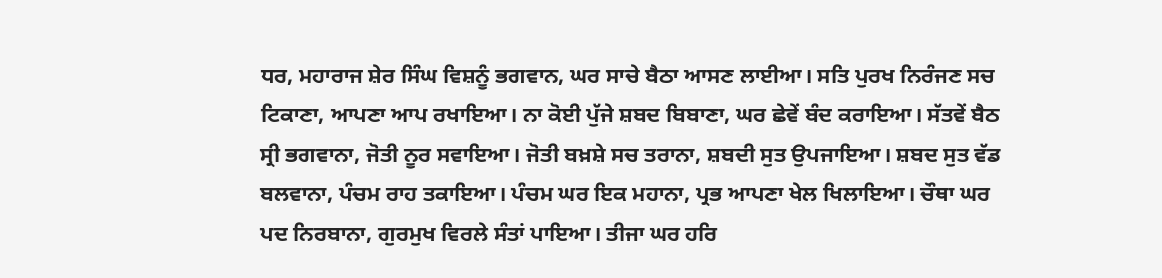ਧਰ, ਮਹਾਰਾਜ ਸ਼ੇਰ ਸਿੰਘ ਵਿਸ਼ਨੂੰ ਭਗਵਾਨ, ਘਰ ਸਾਚੇ ਬੈਠਾ ਆਸਣ ਲਾਈਆ। ਸਤਿ ਪੁਰਖ ਨਿਰੰਜਣ ਸਚ ਟਿਕਾਣਾ, ਆਪਣਾ ਆਪ ਰਖਾਇਆ। ਨਾ ਕੋਈ ਪੁੱਜੇ ਸ਼ਬਦ ਬਿਬਾਣਾ, ਘਰ ਛੇਵੇਂ ਬੰਦ ਕਰਾਇਆ। ਸੱਤਵੇਂ ਬੈਠ ਸ੍ਰੀ ਭਗਵਾਨਾ, ਜੋਤੀ ਨੂਰ ਸਵਾਇਆ। ਜੋਤੀ ਬਖ਼ਸ਼ੇ ਸਚ ਤਰਾਨਾ, ਸ਼ਬਦੀ ਸੁਤ ਉਪਜਾਇਆ। ਸ਼ਬਦ ਸੁਤ ਵੱਡ ਬਲਵਾਨਾ, ਪੰਚਮ ਰਾਹ ਤਕਾਇਆ। ਪੰਚਮ ਘਰ ਇਕ ਮਹਾਨਾ, ਪ੍ਰਭ ਆਪਣਾ ਖੇਲ ਖਿਲਾਇਆ। ਚੌਥਾ ਘਰ ਪਦ ਨਿਰਬਾਨਾ, ਗੁਰਮੁਖ ਵਿਰਲੇ ਸੰਤਾਂ ਪਾਇਆ। ਤੀਜਾ ਘਰ ਹਰਿ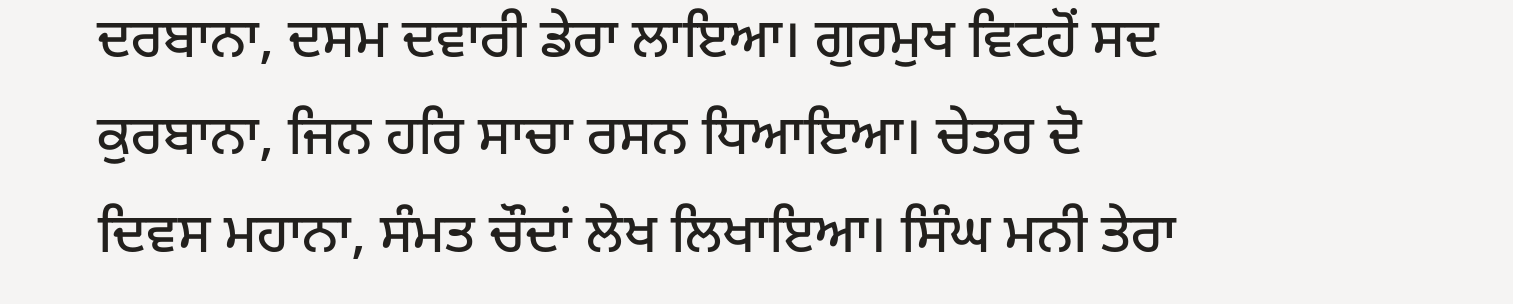ਦਰਬਾਨਾ, ਦਸਮ ਦਵਾਰੀ ਡੇਰਾ ਲਾਇਆ। ਗੁਰਮੁਖ ਵਿਟਹੋਂ ਸਦ ਕੁਰਬਾਨਾ, ਜਿਨ ਹਰਿ ਸਾਚਾ ਰਸਨ ਧਿਆਇਆ। ਚੇਤਰ ਦੋ ਦਿਵਸ ਮਹਾਨਾ, ਸੰਮਤ ਚੌਦਾਂ ਲੇਖ ਲਿਖਾਇਆ। ਸਿੰਘ ਮਨੀ ਤੇਰਾ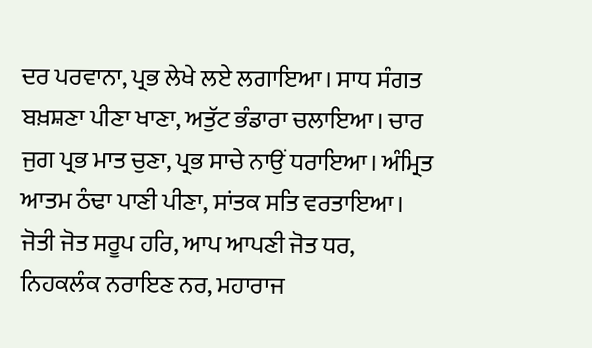ਦਰ ਪਰਵਾਨਾ, ਪ੍ਰਭ ਲੇਖੇ ਲਏ ਲਗਾਇਆ। ਸਾਧ ਸੰਗਤ ਬਖ਼ਸ਼ਣਾ ਪੀਣਾ ਖਾਣਾ, ਅਤੁੱਟ ਭੰਡਾਰਾ ਚਲਾਇਆ। ਚਾਰ ਜੁਗ ਪ੍ਰਭ ਮਾਤ ਚੁਣਾ, ਪ੍ਰਭ ਸਾਚੇ ਨਾਉਂ ਧਰਾਇਆ। ਅੰਮ੍ਰਿਤ ਆਤਮ ਠੰਢਾ ਪਾਣੀ ਪੀਣਾ, ਸਾਂਤਕ ਸਤਿ ਵਰਤਾਇਆ। ਜੋਤੀ ਜੋਤ ਸਰੂਪ ਹਰਿ, ਆਪ ਆਪਣੀ ਜੋਤ ਧਰ, ਨਿਹਕਲੰਕ ਨਰਾਇਣ ਨਰ, ਮਹਾਰਾਜ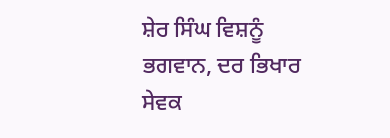ਸ਼ੇਰ ਸਿੰਘ ਵਿਸ਼ਨੂੰ ਭਗਵਾਨ, ਦਰ ਭਿਖਾਰ ਸੇਵਕ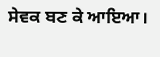ਸੇਵਕ ਬਣ ਕੇ ਆਇਆ।